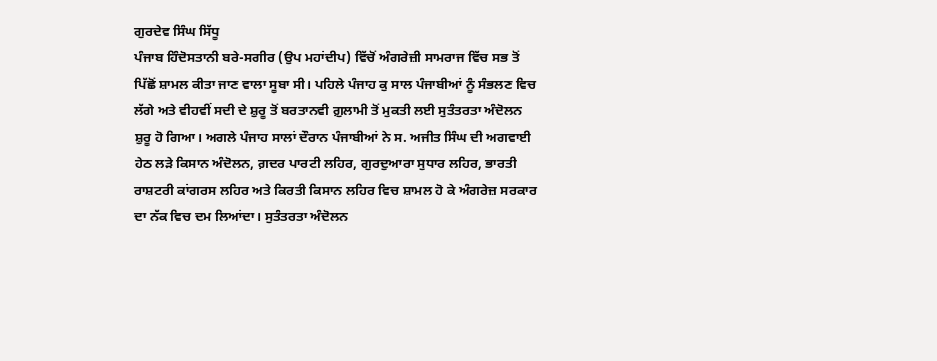ਗੁਰਦੇਵ ਸਿੰਘ ਸਿੱਧੂ
ਪੰਜਾਬ ਹਿੰਦੋਸਤਾਨੀ ਬਰੇ-ਸਗੀਰ (ਉਪ ਮਹਾਂਦੀਪ) ਵਿੱਚੋਂ ਅੰਗਰੇਜ਼ੀ ਸਾਮਰਾਜ ਵਿੱਚ ਸਭ ਤੋਂ ਪਿੱਛੋਂ ਸ਼ਾਮਲ ਕੀਤਾ ਜਾਣ ਵਾਲਾ ਸੂਬਾ ਸੀ। ਪਹਿਲੇ ਪੰਜਾਹ ਕੁ ਸਾਲ ਪੰਜਾਬੀਆਂ ਨੂੰ ਸੰਭਲਣ ਵਿਚ ਲੱਗੇ ਅਤੇ ਵੀਹਵੀਂ ਸਦੀ ਦੇ ਸ਼ੁਰੂ ਤੋਂ ਬਰਤਾਨਵੀ ਗ਼ੁਲਾਮੀ ਤੋਂ ਮੁਕਤੀ ਲਈ ਸੁਤੰਤਰਤਾ ਅੰਦੋਲਨ ਸ਼ੁਰੂ ਹੋ ਗਿਆ। ਅਗਲੇ ਪੰਜਾਹ ਸਾਲਾਂ ਦੌਰਾਨ ਪੰਜਾਬੀਆਂ ਨੇ ਸ. ਅਜੀਤ ਸਿੰਘ ਦੀ ਅਗਵਾਈ ਹੇਠ ਲੜੇ ਕਿਸਾਨ ਅੰਦੋਲਨ, ਗ਼ਦਰ ਪਾਰਟੀ ਲਹਿਰ, ਗੁਰਦੁਆਰਾ ਸੁਧਾਰ ਲਹਿਰ, ਭਾਰਤੀ ਰਾਸ਼ਟਰੀ ਕਾਂਗਰਸ ਲਹਿਰ ਅਤੇ ਕਿਰਤੀ ਕਿਸਾਨ ਲਹਿਰ ਵਿਚ ਸ਼ਾਮਲ ਹੋ ਕੇ ਅੰਗਰੇਜ਼ ਸਰਕਾਰ ਦਾ ਨੱਕ ਵਿਚ ਦਮ ਲਿਆਂਦਾ। ਸੁਤੰਤਰਤਾ ਅੰਦੋਲਨ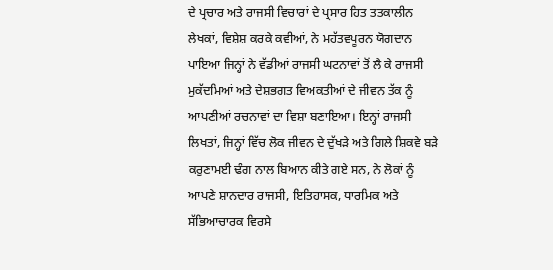ਦੇ ਪ੍ਰਚਾਰ ਅਤੇ ਰਾਜਸੀ ਵਿਚਾਰਾਂ ਦੇ ਪ੍ਰਸਾਰ ਹਿਤ ਤਤਕਾਲੀਨ ਲੇਖਕਾਂ, ਵਿਸ਼ੇਸ਼ ਕਰਕੇ ਕਵੀਆਂ, ਨੇ ਮਹੱਤਵਪੂਰਨ ਯੋਗਦਾਨ ਪਾਇਆ ਜਿਨ੍ਹਾਂ ਨੇ ਵੱਡੀਆਂ ਰਾਜਸੀ ਘਟਨਾਵਾਂ ਤੋਂ ਲੈ ਕੇ ਰਾਜਸੀ ਮੁਕੱਦਮਿਆਂ ਅਤੇ ਦੇਸ਼ਭਗਤ ਵਿਅਕਤੀਆਂ ਦੇ ਜੀਵਨ ਤੱਕ ਨੂੰ ਆਪਣੀਆਂ ਰਚਨਾਵਾਂ ਦਾ ਵਿਸ਼ਾ ਬਣਾਇਆ। ਇਨ੍ਹਾਂ ਰਾਜਸੀ ਲਿਖਤਾਂ, ਜਿਨ੍ਹਾਂ ਵਿੱਚ ਲੋਕ ਜੀਵਨ ਦੇ ਦੁੱਖੜੇ ਅਤੇ ਗਿਲੇ ਸ਼ਿਕਵੇ ਬੜੇ ਕਰੁਣਾਮਈ ਢੰਗ ਨਾਲ ਬਿਆਨ ਕੀਤੇ ਗਏ ਸਨ, ਨੇ ਲੋਕਾਂ ਨੂੰ ਆਪਣੇ ਸ਼ਾਨਦਾਰ ਰਾਜਸੀ, ਇਤਿਹਾਸਕ, ਧਾਰਮਿਕ ਅਤੇ ਸੱਭਿਆਚਾਰਕ ਵਿਰਸੇ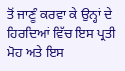ਤੋਂ ਜਾਣੂੰ ਕਰਵਾ ਕੇ ਉਨ੍ਹਾਂ ਦੇ ਹਿਰਦਿਆਂ ਵਿੱਚ ਇਸ ਪ੍ਰਤੀ ਮੋਹ ਅਤੇ ਇਸ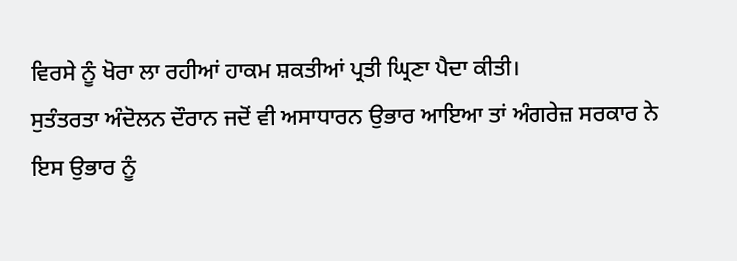ਵਿਰਸੇ ਨੂੰ ਖੋਰਾ ਲਾ ਰਹੀਆਂ ਹਾਕਮ ਸ਼ਕਤੀਆਂ ਪ੍ਰਤੀ ਘ੍ਰਿਣਾ ਪੈਦਾ ਕੀਤੀ।
ਸੁਤੰਤਰਤਾ ਅੰਦੋਲਨ ਦੌਰਾਨ ਜਦੋਂ ਵੀ ਅਸਾਧਾਰਨ ਉਭਾਰ ਆਇਆ ਤਾਂ ਅੰਗਰੇਜ਼ ਸਰਕਾਰ ਨੇ ਇਸ ਉਭਾਰ ਨੂੰ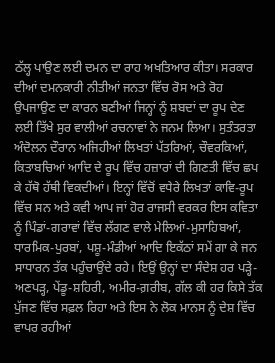ਠੱਲ੍ਹ ਪਾਉਣ ਲਈ ਦਮਨ ਦਾ ਰਾਹ ਅਖਤਿਆਰ ਕੀਤਾ। ਸਰਕਾਰ ਦੀਆਂ ਦਮਨਕਾਰੀ ਨੀਤੀਆਂ ਜਨਤਾ ਵਿੱਚ ਰੋਸ ਅਤੇ ਰੋਹ ਉਪਜਾਉਣ ਦਾ ਕਾਰਨ ਬਣੀਆਂ ਜਿਨ੍ਹਾਂ ਨੂੰ ਸ਼ਬਦਾਂ ਦਾ ਰੂਪ ਦੇਣ ਲਈ ਤਿੱਖੇ ਸੁਰ ਵਾਲੀਆਂ ਰਚਨਾਵਾਂ ਨੇ ਜਨਮ ਲਿਆ। ਸੁਤੰਤਰਤਾ ਅੰਦੋਲਨ ਦੌਰਾਨ ਅਜਿਹੀਆਂ ਲਿਖਤਾਂ ਪੱਤਰਿਆਂ, ਚੌਵਰਕਿਆਂ, ਕਿਤਾਬਚਿਆਂ ਆਦਿ ਦੇ ਰੂਪ ਵਿੱਚ ਹਜ਼ਾਰਾਂ ਦੀ ਗਿਣਤੀ ਵਿੱਚ ਛਪ ਕੇ ਹੱਥੋ ਹੱਥੀ ਵਿਕਦੀਆਂ। ਇਨ੍ਹਾਂ ਵਿੱਚੋਂ ਵਧੇਰੇ ਲਿਖਤਾਂ ਕਾਵਿ-ਰੂਪ ਵਿੱਚ ਸਨ ਅਤੇ ਕਵੀ ਆਪ ਜਾਂ ਹੋਰ ਰਾਜਸੀ ਵਰਕਰ ਇਸ ਕਵਿਤਾ ਨੂੰ ਪਿੰਡਾਂ-ਗਰਾਵਾਂ ਵਿੱਚ ਲੱਗਣ ਵਾਲੇ ਮੇਲਿਆਂ-ਮੁਸਾਹਿਬਆਂ, ਧਾਰਮਿਕ-ਪੁਰਬਾਂ, ਪਸ਼ੂ-ਮੰਡੀਆਂ ਆਦਿ ਇਕੱਠਾਂ ਸਮੇਂ ਗਾ ਕੇ ਜਨ ਸਾਧਾਰਨ ਤੱਕ ਪਹੁੰਚਾਉਂਦੇ ਰਹੇ। ਇਉਂ ਉਨ੍ਹਾਂ ਦਾ ਸੰਦੇਸ਼ ਹਰ ਪੜ੍ਹੇ-ਅਣਪੜ੍ਹ, ਪੇਂਡੂ-ਸ਼ਹਿਰੀ, ਅਮੀਰ-ਗ਼ਰੀਬ, ਗੱਲ ਕੀ ਹਰ ਕਿਸੇ ਤੱਕ ਪੁੱਜਣ ਵਿੱਚ ਸਫ਼ਲ ਰਿਹਾ ਅਤੇ ਇਸ ਨੇ ਲੋਕ ਮਾਨਸ ਨੂੰ ਦੇਸ਼ ਵਿੱਚ ਵਾਪਰ ਰਹੀਆਂ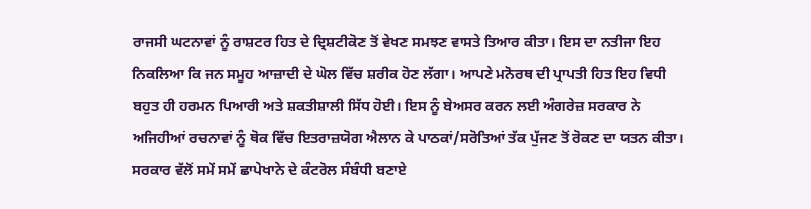ਰਾਜਸੀ ਘਟਨਾਵਾਂ ਨੂੰ ਰਾਸ਼ਟਰ ਹਿਤ ਦੇ ਦ੍ਰਿਸ਼ਟੀਕੋਣ ਤੋਂ ਵੇਖਣ ਸਮਝਣ ਵਾਸਤੇ ਤਿਆਰ ਕੀਤਾ। ਇਸ ਦਾ ਨਤੀਜਾ ਇਹ ਨਿਕਲਿਆ ਕਿ ਜਨ ਸਮੂਹ ਆਜ਼ਾਦੀ ਦੇ ਘੋਲ ਵਿੱਚ ਸ਼ਰੀਕ ਹੋਣ ਲੱਗਾ। ਆਪਣੇ ਮਨੋਰਥ ਦੀ ਪ੍ਰਾਪਤੀ ਹਿਤ ਇਹ ਵਿਧੀ ਬਹੁਤ ਹੀ ਹਰਮਨ ਪਿਆਰੀ ਅਤੇ ਸ਼ਕਤੀਸ਼ਾਲੀ ਸਿੱਧ ਹੋਈ। ਇਸ ਨੂੰ ਬੇਅਸਰ ਕਰਨ ਲਈ ਅੰਗਰੇਜ਼ ਸਰਕਾਰ ਨੇ ਅਜਿਹੀਆਂ ਰਚਨਾਵਾਂ ਨੂੰ ਥੋਕ ਵਿੱਚ ਇਤਰਾਜ਼ਯੋਗ ਐਲਾਨ ਕੇ ਪਾਠਕਾਂ/ਸਰੋਤਿਆਂ ਤੱਕ ਪੁੱਜਣ ਤੋਂ ਰੋਕਣ ਦਾ ਯਤਨ ਕੀਤਾ। ਸਰਕਾਰ ਵੱਲੋਂ ਸਮੇਂ ਸਮੇਂ ਛਾਪੇਖਾਨੇ ਦੇ ਕੰਟਰੋਲ ਸੰਬੰਧੀ ਬਣਾਏ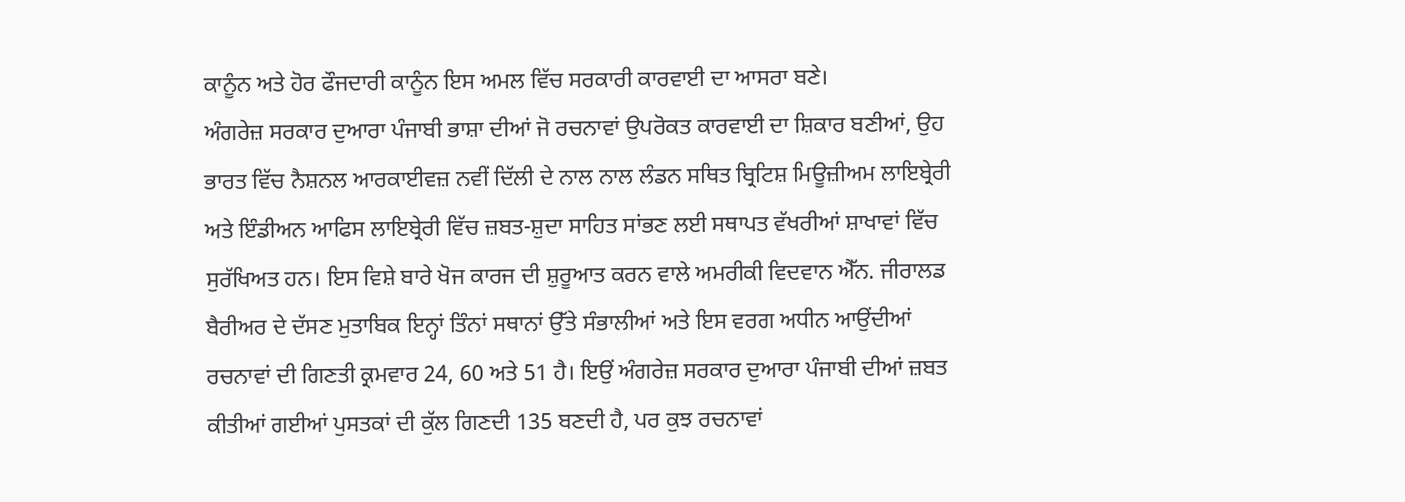ਕਾਨੂੰਨ ਅਤੇ ਹੋਰ ਫੌਜਦਾਰੀ ਕਾਨੂੰਨ ਇਸ ਅਮਲ ਵਿੱਚ ਸਰਕਾਰੀ ਕਾਰਵਾਈ ਦਾ ਆਸਰਾ ਬਣੇ।
ਅੰਗਰੇਜ਼ ਸਰਕਾਰ ਦੁਆਰਾ ਪੰਜਾਬੀ ਭਾਸ਼ਾ ਦੀਆਂ ਜੋ ਰਚਨਾਵਾਂ ਉਪਰੋਕਤ ਕਾਰਵਾਈ ਦਾ ਸ਼ਿਕਾਰ ਬਣੀਆਂ, ਉਹ ਭਾਰਤ ਵਿੱਚ ਨੈਸ਼ਨਲ ਆਰਕਾਈਵਜ਼ ਨਵੀਂ ਦਿੱਲੀ ਦੇ ਨਾਲ ਨਾਲ ਲੰਡਨ ਸਥਿਤ ਬ੍ਰਿਟਿਸ਼ ਮਿਊਜ਼ੀਅਮ ਲਾਇਬ੍ਰੇਰੀ ਅਤੇ ਇੰਡੀਅਨ ਆਫਿਸ ਲਾਇਬ੍ਰੇਰੀ ਵਿੱਚ ਜ਼ਬਤ-ਸ਼ੁਦਾ ਸਾਹਿਤ ਸਾਂਭਣ ਲਈ ਸਥਾਪਤ ਵੱਖਰੀਆਂ ਸ਼ਾਖਾਵਾਂ ਵਿੱਚ ਸੁਰੱਖਿਅਤ ਹਨ। ਇਸ ਵਿਸ਼ੇ ਬਾਰੇ ਖੋਜ ਕਾਰਜ ਦੀ ਸ਼ੁਰੂਆਤ ਕਰਨ ਵਾਲੇ ਅਮਰੀਕੀ ਵਿਦਵਾਨ ਐੱਨ. ਜੀਰਾਲਡ ਬੈਰੀਅਰ ਦੇ ਦੱਸਣ ਮੁਤਾਬਿਕ ਇਨ੍ਹਾਂ ਤਿੰਨਾਂ ਸਥਾਨਾਂ ਉੱਤੇ ਸੰਭਾਲੀਆਂ ਅਤੇ ਇਸ ਵਰਗ ਅਧੀਨ ਆਉਂਦੀਆਂ ਰਚਨਾਵਾਂ ਦੀ ਗਿਣਤੀ ਕ੍ਰਮਵਾਰ 24, 60 ਅਤੇ 51 ਹੈ। ਇਉਂ ਅੰਗਰੇਜ਼ ਸਰਕਾਰ ਦੁਆਰਾ ਪੰਜਾਬੀ ਦੀਆਂ ਜ਼ਬਤ ਕੀਤੀਆਂ ਗਈਆਂ ਪੁਸਤਕਾਂ ਦੀ ਕੁੱਲ ਗਿਣਦੀ 135 ਬਣਦੀ ਹੈ, ਪਰ ਕੁਝ ਰਚਨਾਵਾਂ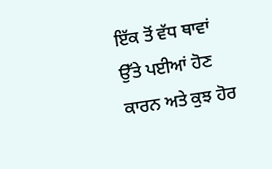ਇੱਕ ਤੋਂ ਵੱਧ ਥਾਵਾਂ ਉੱਤੇ ਪਈਆਂ ਹੋਣ ਕਾਰਨ ਅਤੇ ਕੁਝ ਹੋਰ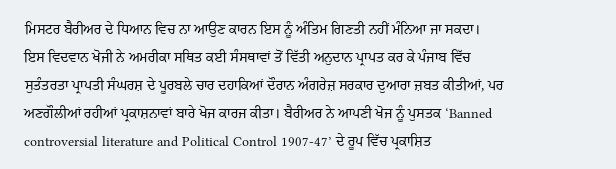ਮਿਸਟਰ ਬੈਰੀਅਰ ਦੇ ਧਿਆਨ ਵਿਚ ਨਾ ਆਉਣ ਕਾਰਨ ਇਸ ਨੂੰ ਅੰਤਿਮ ਗਿਣਤੀ ਨਹੀਂ ਮੰਨਿਆ ਜਾ ਸਕਦਾ।
ਇਸ ਵਿਦਵਾਨ ਖੋਜੀ ਨੇ ਅਮਰੀਕਾ ਸਥਿਤ ਕਈ ਸੰਸਥਾਵਾਂ ਤੋਂ ਵਿੱਤੀ ਅਨੁਦਾਨ ਪ੍ਰਾਪਤ ਕਰ ਕੇ ਪੰਜਾਬ ਵਿੱਚ ਸੁਤੰਤਰਤਾ ਪ੍ਰਾਪਤੀ ਸੰਘਰਸ਼ ਦੇ ਪੂਰਬਲੇ ਚਾਰ ਦਹਾਕਿਆਂ ਦੌਰਾਨ ਅੰਗਰੇਜ਼ ਸਰਕਾਰ ਦੁਆਰਾ ਜ਼ਬਤ ਕੀਤੀਆਂ, ਪਰ ਅਣਗੌਲੀਆਂ ਰਹੀਆਂ ਪ੍ਰਕਾਸ਼ਨਾਵਾਂ ਬਾਰੇ ਖੋਜ ਕਾਰਜ ਕੀਤਾ। ਬੈਰੀਅਰ ਨੇ ਆਪਣੀ ਖੋਜ ਨੂੰ ਪੁਸਤਕ ‘Banned controversial literature and Political Control 1907-47’ ਦੇ ਰੂਪ ਵਿੱਚ ਪ੍ਰਕਾਸ਼ਿਤ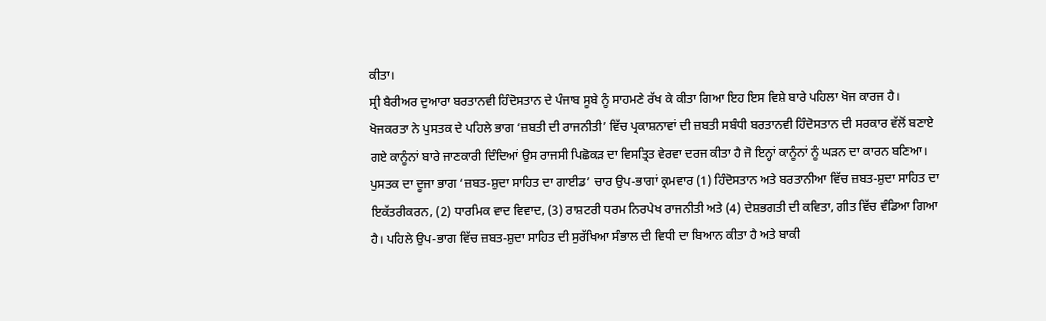ਕੀਤਾ।
ਸ੍ਰੀ ਬੈਰੀਅਰ ਦੁਆਰਾ ਬਰਤਾਨਵੀ ਹਿੰਦੋਸਤਾਨ ਦੇ ਪੰਜਾਬ ਸੂਬੇ ਨੂੰ ਸਾਹਮਣੇ ਰੱਖ ਕੇ ਕੀਤਾ ਗਿਆ ਇਹ ਇਸ ਵਿਸ਼ੇ ਬਾਰੇ ਪਹਿਲਾ ਖੋਜ ਕਾਰਜ ਹੈ। ਖੋਜਕਰਤਾ ਨੇ ਪੁਸਤਕ ਦੇ ਪਹਿਲੇ ਭਾਗ ‘ਜ਼ਬਤੀ ਦੀ ਰਾਜਨੀਤੀ’ ਵਿੱਚ ਪ੍ਰਕਾਸ਼ਨਾਵਾਂ ਦੀ ਜ਼ਬਤੀ ਸਬੰਧੀ ਬਰਤਾਨਵੀ ਹਿੰਦੋਸਤਾਨ ਦੀ ਸਰਕਾਰ ਵੱਲੋਂ ਬਣਾਏ ਗਏ ਕਾਨੂੰਨਾਂ ਬਾਰੇ ਜਾਣਕਾਰੀ ਦਿੰਦਿਆਂ ਉਸ ਰਾਜਸੀ ਪਿਛੋਕੜ ਦਾ ਵਿਸਤ੍ਰਿਤ ਵੇਰਵਾ ਦਰਜ ਕੀਤਾ ਹੈ ਜੋ ਇਨ੍ਹਾਂ ਕਾਨੂੰਨਾਂ ਨੂੰ ਘੜਨ ਦਾ ਕਾਰਨ ਬਣਿਆ। ਪੁਸਤਕ ਦਾ ਦੂਜਾ ਭਾਗ ‘ਜ਼ਬਤ-ਸ਼ੁਦਾ ਸਾਹਿਤ ਦਾ ਗਾਈਡ’ ਚਾਰ ਉਪ-ਭਾਗਾਂ ਕ੍ਰਮਵਾਰ (1) ਹਿੰਦੋਸਤਾਨ ਅਤੇ ਬਰਤਾਨੀਆ ਵਿੱਚ ਜ਼ਬਤ-ਸ਼ੁਦਾ ਸਾਹਿਤ ਦਾ ਇਕੱਤਰੀਕਰਨ, (2) ਧਾਰਮਿਕ ਵਾਦ ਵਿਵਾਦ, (3) ਰਾਸ਼ਟਰੀ ਧਰਮ ਨਿਰਪੇਖ ਰਾਜਨੀਤੀ ਅਤੇ (4) ਦੇਸ਼ਭਗਤੀ ਦੀ ਕਵਿਤਾ, ਗੀਤ ਵਿੱਚ ਵੰਡਿਆ ਗਿਆ ਹੈ। ਪਹਿਲੇ ਉਪ-ਭਾਗ ਵਿੱਚ ਜ਼ਬਤ-ਸ਼ੁਦਾ ਸਾਹਿਤ ਦੀ ਸੁਰੱਖਿਆ ਸੰਭਾਲ ਦੀ ਵਿਧੀ ਦਾ ਬਿਆਨ ਕੀਤਾ ਹੈ ਅਤੇ ਬਾਕੀ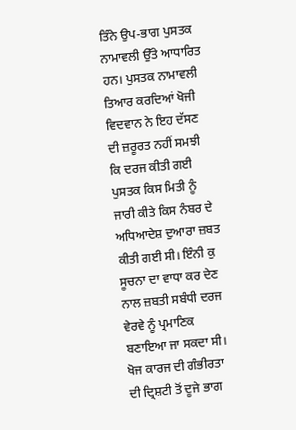ਤਿੰਨੇ ਉਪ-ਭਾਗ ਪੁਸਤਕ ਨਾਮਾਵਲੀ ਉੱਤੇ ਆਧਾਰਿਤ ਹਨ। ਪੁਸਤਕ ਨਾਮਾਵਲੀ ਤਿਆਰ ਕਰਦਿਆਂ ਖੋਜੀ ਵਿਦਵਾਨ ਨੇ ਇਹ ਦੱਸਣ ਦੀ ਜ਼ਰੂਰਤ ਨਹੀਂ ਸਮਝੀ ਕਿ ਦਰਜ ਕੀਤੀ ਗਈ ਪੁਸਤਕ ਕਿਸ ਮਿਤੀ ਨੂੰ ਜਾਰੀ ਕੀਤੇ ਕਿਸ ਨੰਬਰ ਦੇ ਅਧਿਆਦੇਸ਼ ਦੁਆਰਾ ਜ਼ਬਤ ਕੀਤੀ ਗਈ ਸੀ। ਇੰਨੀ ਕੁ ਸੂਚਨਾ ਦਾ ਵਾਧਾ ਕਰ ਦੇਣ ਨਾਲ ਜ਼ਬਤੀ ਸਬੰਧੀ ਦਰਜ ਵੇਰਵੇ ਨੂੰ ਪ੍ਰਮਾਣਿਕ ਬਣਾਇਆ ਜਾ ਸਕਦਾ ਸੀ।
ਖੋਜ ਕਾਰਜ ਦੀ ਗੰਭੀਰਤਾ ਦੀ ਦ੍ਰਿਸ਼ਟੀ ਤੋਂ ਦੂਜੇ ਭਾਗ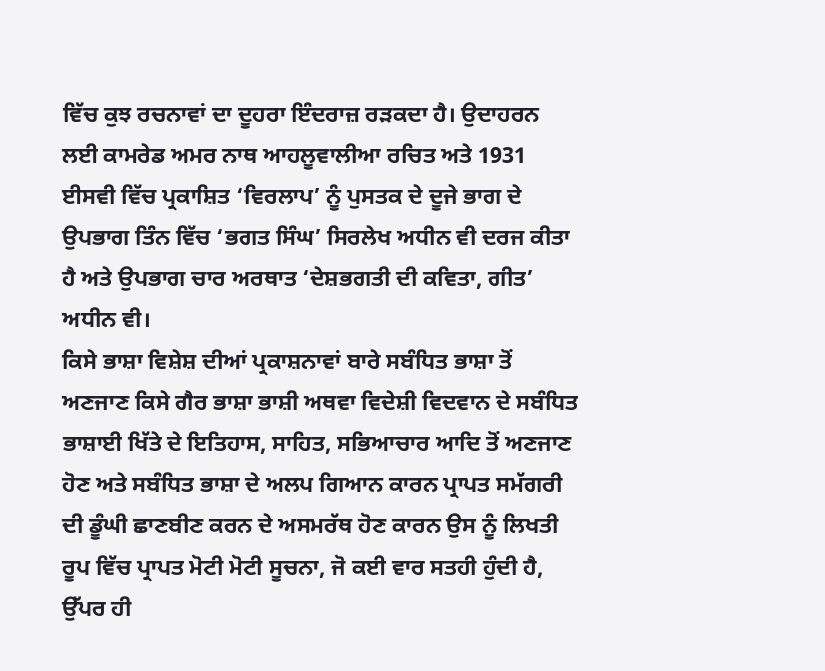ਵਿੱਚ ਕੁਝ ਰਚਨਾਵਾਂ ਦਾ ਦੂਹਰਾ ਇੰਦਰਾਜ਼ ਰੜਕਦਾ ਹੈ। ਉਦਾਹਰਨ ਲਈ ਕਾਮਰੇਡ ਅਮਰ ਨਾਥ ਆਹਲੂਵਾਲੀਆ ਰਚਿਤ ਅਤੇ 1931 ਈਸਵੀ ਵਿੱਚ ਪ੍ਰਕਾਸ਼ਿਤ ‘ਵਿਰਲਾਪ’ ਨੂੰ ਪੁਸਤਕ ਦੇ ਦੂਜੇ ਭਾਗ ਦੇ ਉਪਭਾਗ ਤਿੰਨ ਵਿੱਚ ‘ਭਗਤ ਸਿੰਘ’ ਸਿਰਲੇਖ ਅਧੀਨ ਵੀ ਦਰਜ ਕੀਤਾ ਹੈ ਅਤੇ ਉਪਭਾਗ ਚਾਰ ਅਰਥਾਤ ‘ਦੇਸ਼ਭਗਤੀ ਦੀ ਕਵਿਤਾ, ਗੀਤ’ ਅਧੀਨ ਵੀ।
ਕਿਸੇ ਭਾਸ਼ਾ ਵਿਸ਼ੇਸ਼ ਦੀਆਂ ਪ੍ਰਕਾਸ਼ਨਾਵਾਂ ਬਾਰੇ ਸਬੰਧਿਤ ਭਾਸ਼ਾ ਤੋਂ ਅਣਜਾਣ ਕਿਸੇ ਗੈਰ ਭਾਸ਼ਾ ਭਾਸ਼ੀ ਅਥਵਾ ਵਿਦੇਸ਼ੀ ਵਿਦਵਾਨ ਦੇ ਸਬੰਧਿਤ ਭਾਸ਼ਾਈ ਖਿੱਤੇ ਦੇ ਇਤਿਹਾਸ, ਸਾਹਿਤ, ਸਭਿਆਚਾਰ ਆਦਿ ਤੋਂ ਅਣਜਾਣ ਹੋਣ ਅਤੇ ਸਬੰਧਿਤ ਭਾਸ਼ਾ ਦੇ ਅਲਪ ਗਿਆਨ ਕਾਰਨ ਪ੍ਰਾਪਤ ਸਮੱਗਰੀ ਦੀ ਡੂੰਘੀ ਛਾਣਬੀਣ ਕਰਨ ਦੇ ਅਸਮਰੱਥ ਹੋਣ ਕਾਰਨ ਉਸ ਨੂੰ ਲਿਖਤੀ ਰੂਪ ਵਿੱਚ ਪ੍ਰਾਪਤ ਮੋਟੀ ਮੋਟੀ ਸੂਚਨਾ, ਜੋ ਕਈ ਵਾਰ ਸਤਹੀ ਹੁੰਦੀ ਹੈ, ਉੱਪਰ ਹੀ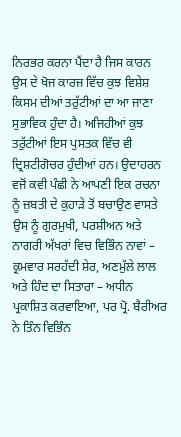ਨਿਰਭਰ ਕਰਨਾ ਪੈਂਦਾ ਹੈ ਜਿਸ ਕਾਰਨ ਉਸ ਦੇ ਖੋਜ ਕਾਰਜ ਵਿੱਚ ਕੁਝ ਵਿਸ਼ੇਸ਼ ਕਿਸਮ ਦੀਆਂ ਤਰੁੱਟੀਆਂ ਦਾ ਆ ਜਾਣਾ ਸੁਭਾਵਿਕ ਹੁੰਦਾ ਹੈ। ਅਜਿਹੀਆਂ ਕੁਝ ਤਰੁੱਟੀਆਂ ਇਸ ਪੁਸਤਕ ਵਿੱਚ ਵੀ ਦ੍ਰਿਸ਼ਟੀਗੋਚਰ ਹੁੰਦੀਆਂ ਹਨ। ਉਦਾਹਰਨ ਵਜੋਂ ਕਵੀ ਪੰਛੀ ਨੇ ਆਪਣੀ ਇਕ ਰਚਨਾ ਨੂੰ ਜ਼ਬਤੀ ਦੇ ਕੁਹਾੜੇ ਤੋਂ ਬਚਾਉਣ ਵਾਸਤੇ ਉਸ ਨੂੰ ਗੁਰਮੁਖੀ, ਪਰਸ਼ੀਅਨ ਅਤੇ ਨਾਗਰੀ ਅੱਖਰਾਂ ਵਿਚ ਵਿਭਿੰਨ ਨਾਵਾਂ – ਕ੍ਰਮਵਾਰ ਸਰਹੱਦੀ ਸ਼ੇਰ, ਅਣਮੁੱਲੇ ਲਾਲ ਅਤੇ ਹਿੰਦ ਦਾ ਸਿਤਾਰਾ – ਅਧੀਨ ਪ੍ਰਕਾਸ਼ਿਤ ਕਰਵਾਇਆ, ਪਰ ਪ੍ਰੋ. ਬੈਰੀਅਰ ਨੇ ਤਿੰਨ ਵਿਭਿੰਨ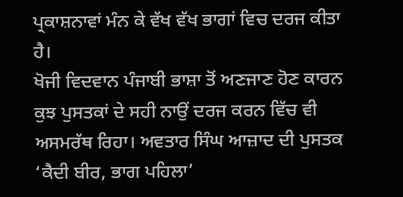ਪ੍ਰਕਾਸ਼ਨਾਵਾਂ ਮੰਨ ਕੇ ਵੱਖ ਵੱਖ ਭਾਗਾਂ ਵਿਚ ਦਰਜ ਕੀਤਾ ਹੈ।
ਖੋਜੀ ਵਿਦਵਾਨ ਪੰਜਾਬੀ ਭਾਸ਼ਾ ਤੋਂ ਅਣਜਾਣ ਹੋਣ ਕਾਰਨ ਕੁਝ ਪੁਸਤਕਾਂ ਦੇ ਸਹੀ ਨਾਉਂ ਦਰਜ ਕਰਨ ਵਿੱਚ ਵੀ ਅਸਮਰੱਥ ਰਿਹਾ। ਅਵਤਾਰ ਸਿੰਘ ਆਜ਼ਾਦ ਦੀ ਪੁਸਤਕ ‘ਕੈਦੀ ਬੀਰ, ਭਾਗ ਪਹਿਲਾ’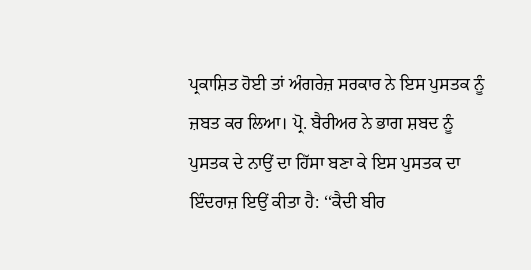ਪ੍ਰਕਾਸ਼ਿਤ ਹੋਈ ਤਾਂ ਅੰਗਰੇਜ਼ ਸਰਕਾਰ ਨੇ ਇਸ ਪੁਸਤਕ ਨੂੰ ਜ਼ਬਤ ਕਰ ਲਿਆ। ਪ੍ਰੋ. ਬੈਰੀਅਰ ਨੇ ਭਾਗ ਸ਼ਬਦ ਨੂੰ ਪੁਸਤਕ ਦੇ ਨਾਉਂ ਦਾ ਹਿੱਸਾ ਬਣਾ ਕੇ ਇਸ ਪੁਸਤਕ ਦਾ ਇੰਦਰਾਜ਼ ਇਉਂ ਕੀਤਾ ਹੈ: ‘‘ਕੈਦੀ ਬੀਰ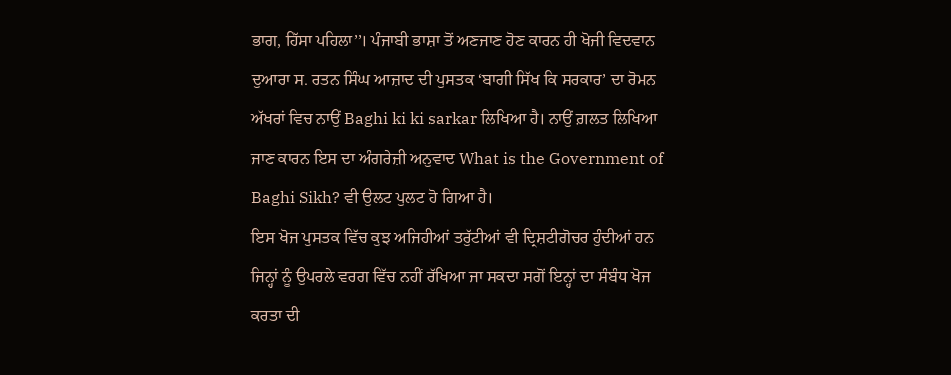ਭਾਗ, ਹਿੱਸਾ ਪਹਿਲਾ’’। ਪੰਜਾਬੀ ਭਾਸ਼ਾ ਤੋਂ ਅਣਜਾਣ ਹੋਣ ਕਾਰਨ ਹੀ ਖੋਜੀ ਵਿਦਵਾਨ ਦੁਆਰਾ ਸ. ਰਤਨ ਸਿੰਘ ਆਜ਼ਾਦ ਦੀ ਪੁਸਤਕ ‘ਬਾਗੀ ਸਿੱਖ ਕਿ ਸਰਕਾਰ’ ਦਾ ਰੋਮਨ ਅੱਖਰਾਂ ਵਿਚ ਨਾਉਂ Baghi ki ki sarkar ਲਿਖਿਆ ਹੈ। ਨਾਉਂ ਗ਼ਲਤ ਲਿਖਿਆ ਜਾਣ ਕਾਰਨ ਇਸ ਦਾ ਅੰਗਰੇਜ਼ੀ ਅਨੁਵਾਦ What is the Government of Baghi Sikh? ਵੀ ਉਲਟ ਪੁਲਟ ਹੋ ਗਿਆ ਹੈ।
ਇਸ ਖੋਜ ਪੁਸਤਕ ਵਿੱਚ ਕੁਝ ਅਜਿਹੀਆਂ ਤਰੁੱਟੀਆਂ ਵੀ ਦ੍ਰਿਸ਼ਟੀਗੋਚਰ ਹੁੰਦੀਆਂ ਹਨ ਜਿਨ੍ਹਾਂ ਨੂੰ ਉਪਰਲੇ ਵਰਗ ਵਿੱਚ ਨਹੀਂ ਰੱਖਿਆ ਜਾ ਸਕਦਾ ਸਗੋਂ ਇਨ੍ਹਾਂ ਦਾ ਸੰਬੰਧ ਖੋਜ ਕਰਤਾ ਦੀ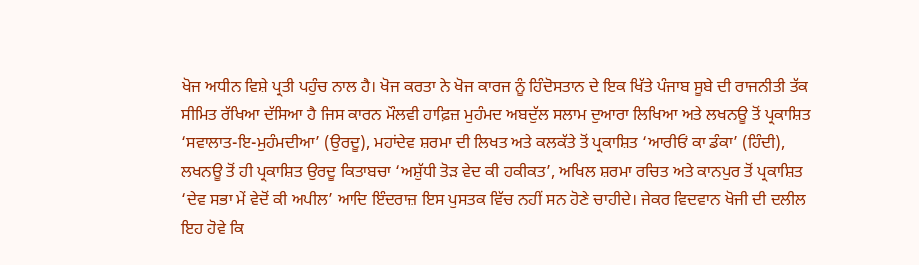ਖੋਜ ਅਧੀਨ ਵਿਸ਼ੇ ਪ੍ਰਤੀ ਪਹੁੰਚ ਨਾਲ ਹੈ। ਖੋਜ ਕਰਤਾ ਨੇ ਖੋਜ ਕਾਰਜ ਨੂੰ ਹਿੰਦੋਸਤਾਨ ਦੇ ਇਕ ਖਿੱਤੇ ਪੰਜਾਬ ਸੂਬੇ ਦੀ ਰਾਜਨੀਤੀ ਤੱਕ ਸੀਮਿਤ ਰੱਖਿਆ ਦੱਸਿਆ ਹੈ ਜਿਸ ਕਾਰਨ ਮੌਲਵੀ ਹਾਫ਼ਿਜ਼ ਮੁਹੰਮਦ ਅਬਦੁੱਲ ਸਲਾਮ ਦੁਆਰਾ ਲਿਖਿਆ ਅਤੇ ਲਖਨਊ ਤੋਂ ਪ੍ਰਕਾਸ਼ਿਤ ‘ਸਵਾਲਾਤ-ਇ-ਮੁਹੰਮਦੀਆ’ (ਉਰਦੂ), ਮਹਾਂਦੇਵ ਸ਼ਰਮਾ ਦੀ ਲਿਖਤ ਅਤੇ ਕਲਕੱਤੇ ਤੋਂ ਪ੍ਰਕਾਸ਼ਿਤ ‘ਆਰੀਓਂ ਕਾ ਡੰਕਾ’ (ਹਿੰਦੀ), ਲਖਨਊ ਤੋਂ ਹੀ ਪ੍ਰਕਾਸ਼ਿਤ ਉਰਦੂ ਕਿਤਾਬਚਾ ‘ਅਸ਼ੁੱਧੀ ਤੋੜ ਵੇਦ ਕੀ ਹਕੀਕਤ’, ਅਖਿਲ ਸ਼ਰਮਾ ਰਚਿਤ ਅਤੇ ਕਾਨਪੁਰ ਤੋਂ ਪ੍ਰਕਾਸ਼ਿਤ ‘ਦੇਵ ਸਭਾ ਮੇਂ ਵੇਦੋਂ ਕੀ ਅਪੀਲ’ ਆਦਿ ਇੰਦਰਾਜ਼ ਇਸ ਪੁਸਤਕ ਵਿੱਚ ਨਹੀਂ ਸਨ ਹੋਣੇ ਚਾਹੀਦੇ। ਜੇਕਰ ਵਿਦਵਾਨ ਖੋਜੀ ਦੀ ਦਲੀਲ ਇਹ ਹੋਵੇ ਕਿ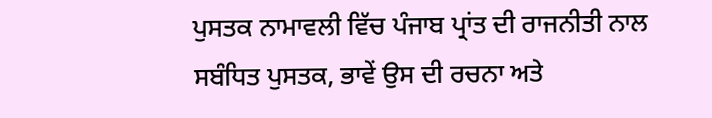ਪੁਸਤਕ ਨਾਮਾਵਲੀ ਵਿੱਚ ਪੰਜਾਬ ਪ੍ਰਾਂਤ ਦੀ ਰਾਜਨੀਤੀ ਨਾਲ ਸਬੰਧਿਤ ਪੁਸਤਕ, ਭਾਵੇਂ ਉਸ ਦੀ ਰਚਨਾ ਅਤੇ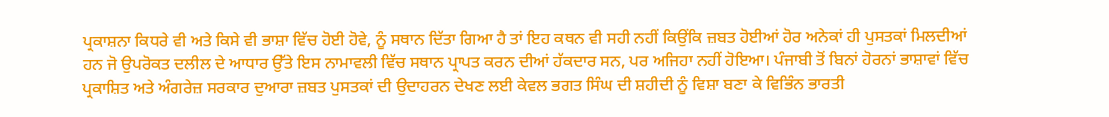ਪ੍ਰਕਾਸ਼ਨਾ ਕਿਧਰੇ ਵੀ ਅਤੇ ਕਿਸੇ ਵੀ ਭਾਸ਼ਾ ਵਿੱਚ ਹੋਈ ਹੋਵੇ, ਨੂੰ ਸਥਾਨ ਦਿੱਤਾ ਗਿਆ ਹੈ ਤਾਂ ਇਹ ਕਥਨ ਵੀ ਸਹੀ ਨਹੀਂ ਕਿਉਂਕਿ ਜ਼ਬਤ ਹੋਈਆਂ ਹੋਰ ਅਨੇਕਾਂ ਹੀ ਪੁਸਤਕਾਂ ਮਿਲਦੀਆਂ ਹਨ ਜੋ ਉਪਰੋਕਤ ਦਲੀਲ ਦੇ ਆਧਾਰ ਉੱਤੇ ਇਸ ਨਾਮਾਵਲੀ ਵਿੱਚ ਸਥਾਨ ਪ੍ਰਾਪਤ ਕਰਨ ਦੀਆਂ ਹੱਕਦਾਰ ਸਨ, ਪਰ ਅਜਿਹਾ ਨਹੀਂ ਹੋਇਆ। ਪੰਜਾਬੀ ਤੋਂ ਬਿਨਾਂ ਹੋਰਨਾਂ ਭਾਸ਼ਾਵਾਂ ਵਿੱਚ ਪ੍ਰਕਾਸ਼ਿਤ ਅਤੇ ਅੰਗਰੇਜ਼ ਸਰਕਾਰ ਦੁਆਰਾ ਜ਼ਬਤ ਪੁਸਤਕਾਂ ਦੀ ਉਦਾਹਰਨ ਦੇਖਣ ਲਈ ਕੇਵਲ ਭਗਤ ਸਿੰਘ ਦੀ ਸ਼ਹੀਦੀ ਨੂੰ ਵਿਸ਼ਾ ਬਣਾ ਕੇ ਵਿਭਿੰਨ ਭਾਰਤੀ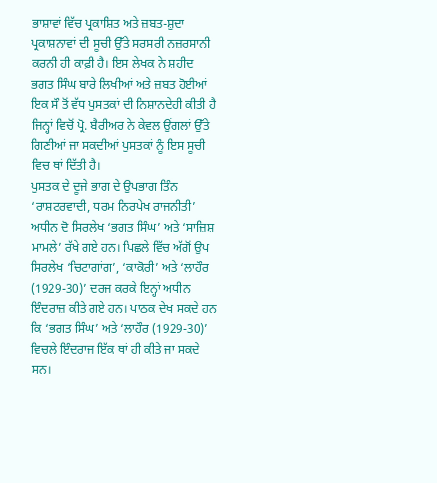ਭਾਸ਼ਾਵਾਂ ਵਿੱਚ ਪ੍ਰਕਾਸ਼ਿਤ ਅਤੇ ਜ਼ਬਤ-ਸ਼ੁਦਾ ਪ੍ਰਕਾਸ਼ਨਾਵਾਂ ਦੀ ਸੂਚੀ ਉੱਤੇ ਸਰਸਰੀ ਨਜ਼ਰਸਾਨੀ ਕਰਨੀ ਹੀ ਕਾਫ਼ੀ ਹੈ। ਇਸ ਲੇਖਕ ਨੇ ਸ਼ਹੀਦ ਭਗਤ ਸਿੰਘ ਬਾਰੇ ਲਿਖੀਆਂ ਅਤੇ ਜ਼ਬਤ ਹੋਈਆਂ ਇਕ ਸੌ ਤੋਂ ਵੱਧ ਪੁਸਤਕਾਂ ਦੀ ਨਿਸ਼ਾਨਦੇਹੀ ਕੀਤੀ ਹੈ ਜਿਨ੍ਹਾਂ ਵਿਚੋਂ ਪ੍ਰੋ. ਬੈਰੀਅਰ ਨੇ ਕੇਵਲ ਉਂਗਲਾਂ ਉੱਤੇ ਗਿਣੀਆਂ ਜਾ ਸਕਦੀਆਂ ਪੁਸਤਕਾਂ ਨੂੰ ਇਸ ਸੂਚੀ ਵਿਚ ਥਾਂ ਦਿੱਤੀ ਹੈ।
ਪੁਸਤਕ ਦੇ ਦੂਜੇ ਭਾਗ ਦੇ ਉਪਭਾਗ ਤਿੰਨ ‘ਰਾਸ਼ਟਰਵਾਦੀ, ਧਰਮ ਨਿਰਪੇਖ ਰਾਜਨੀਤੀ’ ਅਧੀਨ ਦੋ ਸਿਰਲੇਖ ‘ਭਗਤ ਸਿੰਘ’ ਅਤੇ ‘ਸਾਜ਼ਿਸ਼ ਮਾਮਲੇ’ ਰੱਖੇ ਗਏ ਹਨ। ਪਿਛਲੇ ਵਿੱਚ ਅੱਗੋਂ ਉਪ ਸਿਰਲੇਖ ‘ਚਿਟਾਗਾਂਗ’, ‘ਕਾਕੋਰੀ’ ਅਤੇ ‘ਲਾਹੌਰ (1929-30)’ ਦਰਜ ਕਰਕੇ ਇਨ੍ਹਾਂ ਅਧੀਨ ਇੰਦਰਾਜ਼ ਕੀਤੇ ਗਏ ਹਨ। ਪਾਠਕ ਦੇਖ ਸਕਦੇ ਹਨ ਕਿ ‘ਭਗਤ ਸਿੰਘ’ ਅਤੇ ‘ਲਾਹੌਰ (1929-30)’ ਵਿਚਲੇ ਇੰਦਰਾਜ ਇੱਕ ਥਾਂ ਹੀ ਕੀਤੇ ਜਾ ਸਕਦੇ ਸਨ।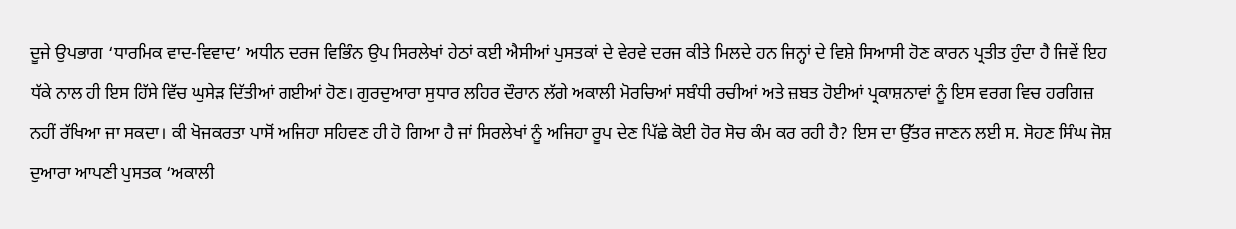ਦੂਜੇ ਉਪਭਾਗ ‘ਧਾਰਮਿਕ ਵਾਦ-ਵਿਵਾਦ’ ਅਧੀਨ ਦਰਜ ਵਿਭਿੰਨ ਉਪ ਸਿਰਲੇਖਾਂ ਹੇਠਾਂ ਕਈ ਐਸੀਆਂ ਪੁਸਤਕਾਂ ਦੇ ਵੇਰਵੇ ਦਰਜ ਕੀਤੇ ਮਿਲਦੇ ਹਨ ਜਿਨ੍ਹਾਂ ਦੇ ਵਿਸ਼ੇ ਸਿਆਸੀ ਹੋਣ ਕਾਰਨ ਪ੍ਰਤੀਤ ਹੁੰਦਾ ਹੈ ਜਿਵੇਂ ਇਹ ਧੱਕੇ ਨਾਲ ਹੀ ਇਸ ਹਿੱਸੇ ਵਿੱਚ ਘੁਸੇੜ ਦਿੱਤੀਆਂ ਗਈਆਂ ਹੋਣ। ਗੁਰਦੁਆਰਾ ਸੁਧਾਰ ਲਹਿਰ ਦੌਰਾਨ ਲੱਗੇ ਅਕਾਲੀ ਮੋਰਚਿਆਂ ਸਬੰਧੀ ਰਚੀਆਂ ਅਤੇ ਜ਼ਬਤ ਹੋਈਆਂ ਪ੍ਰਕਾਸ਼ਨਾਵਾਂ ਨੂੰ ਇਸ ਵਰਗ ਵਿਚ ਹਰਗਿਜ਼ ਨਹੀਂ ਰੱਖਿਆ ਜਾ ਸਕਦਾ। ਕੀ ਖੋਜਕਰਤਾ ਪਾਸੋਂ ਅਜਿਹਾ ਸਹਿਵਣ ਹੀ ਹੋ ਗਿਆ ਹੈ ਜਾਂ ਸਿਰਲੇਖਾਂ ਨੂੰ ਅਜਿਹਾ ਰੂਪ ਦੇਣ ਪਿੱਛੇ ਕੋਈ ਹੋਰ ਸੋਚ ਕੰਮ ਕਰ ਰਹੀ ਹੈ? ਇਸ ਦਾ ਉੱਤਰ ਜਾਣਨ ਲਈ ਸ. ਸੋਹਣ ਸਿੰਘ ਜੋਸ਼ ਦੁਆਰਾ ਆਪਣੀ ਪੁਸਤਕ ‘ਅਕਾਲੀ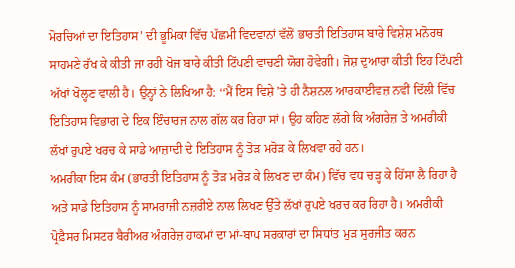ਮੋਰਚਿਆਂ ਦਾ ਇਤਿਹਾਸ’ ਦੀ ਭੂਮਿਕਾ ਵਿੱਚ ਪੱਛਮੀ ਵਿਦਵਾਨਾਂ ਵੱਲੋਂ ਭਾਰਤੀ ਇਤਿਹਾਸ ਬਾਰੇ ਵਿਸ਼ੇਸ਼ ਮਨੋਰਥ ਸਾਹਮਣੇ ਰੱਖ ਕੇ ਕੀਤੀ ਜਾ ਰਹੀ ਖੋਜ ਬਾਰੇ ਕੀਤੀ ਟਿੱਪਣੀ ਵਾਚਣੀ ਯੋਗ ਹੋਵੇਗੀ। ਜੋਸ਼ ਦੁਆਰਾ ਕੀਤੀ ਇਹ ਟਿੱਪਣੀ ਅੱਖਾਂ ਖੋਲ੍ਹਣ ਵਾਲੀ ਹੈ। ਉਨ੍ਹਾਂ ਨੇ ਲਿਖਿਆ ਹੈ: ‘‘ਮੈਂ ਇਸ ਵਿਸ਼ੇ ’ਤੇ ਹੀ ਨੈਸ਼ਨਲ ਆਰਕਾਈਵਜ਼ ਨਵੀਂ ਦਿੱਲੀ ਵਿੱਚ ਇਤਿਹਾਸ ਵਿਭਾਗ ਦੇ ਇਕ ਇੰਚਾਰਜ ਨਾਲ ਗੱਲ ਕਰ ਰਿਹਾ ਸਾਂ। ਉਹ ਕਹਿਣ ਲੱਗੇ ਕਿ ਅੰਗਰੇਜ਼ ਤੇ ਅਮਰੀਕੀ ਲੱਖਾਂ ਰੁਪਏ ਖਰਚ ਕੇ ਸਾਡੇ ਆਜ਼ਾਦੀ ਦੇ ਇਤਿਹਾਸ ਨੂੰ ਤੋੜ ਮਰੋੜ ਕੇ ਲਿਖਵਾ ਰਹੇ ਹਨ।
ਅਮਰੀਕਾ ਇਸ ਕੰਮ (ਭਾਰਤੀ ਇਤਿਹਾਸ ਨੂੰ ਤੋੜ ਮਰੋੜ ਕੇ ਲਿਖਣ ਦਾ ਕੰਮ) ਵਿੱਚ ਵਧ ਚੜ੍ਹ ਕੇ ਹਿੱਸਾ ਲੈ ਰਿਹਾ ਹੈ ਅਤੇ ਸਾਡੇ ਇਤਿਹਾਸ ਨੂੰ ਸਾਮਰਾਜੀ ਨਜ਼ਰੀਏ ਨਾਲ ਲਿਖਣ ਉੱਤੇ ਲੱਖਾਂ ਰੁਪਏ ਖਰਚ ਕਰ ਰਿਹਾ ਹੈ। ਅਮਰੀਕੀ ਪ੍ਰੋਫ਼ੈਸਰ ਮਿਸਟਰ ਬੈਰੀਅਰ ਅੰਗਰੇਜ਼ ਹਾਕਮਾਂ ਦਾ ਮਾਂ-ਬਾਪ ਸਰਕਾਰਾਂ ਦਾ ਸਿਧਾਂਤ ਮੁੜ ਸੁਰਜੀਤ ਕਰਨ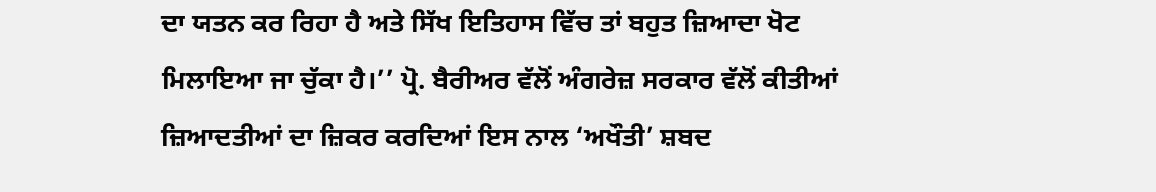ਦਾ ਯਤਨ ਕਰ ਰਿਹਾ ਹੈ ਅਤੇ ਸਿੱਖ ਇਤਿਹਾਸ ਵਿੱਚ ਤਾਂ ਬਹੁਤ ਜ਼ਿਆਦਾ ਖੋਟ ਮਿਲਾਇਆ ਜਾ ਚੁੱਕਾ ਹੈ।’’ ਪ੍ਰੋ. ਬੈਰੀਅਰ ਵੱਲੋਂ ਅੰਗਰੇਜ਼ ਸਰਕਾਰ ਵੱਲੋਂ ਕੀਤੀਆਂ ਜ਼ਿਆਦਤੀਆਂ ਦਾ ਜ਼ਿਕਰ ਕਰਦਿਆਂ ਇਸ ਨਾਲ ‘ਅਖੌਤੀ’ ਸ਼ਬਦ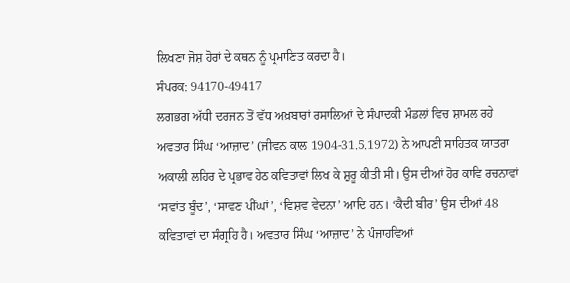ਲਿਖਣਾ ਜੋਸ਼ ਹੋਰਾਂ ਦੇ ਕਥਨ ਨੂੰ ਪ੍ਰਮਾਣਿਤ ਕਰਦਾ ਹੈ।
ਸੰਪਰਕ: 94170-49417
ਲਗਭਗ ਅੱਧੀ ਦਰਜਨ ਤੋਂ ਵੱਧ ਅਖ਼ਬਾਰਾਂ ਰਸਾਲਿਆਂ ਦੇ ਸੰਪਾਦਕੀ ਮੰਡਲਾਂ ਵਿਚ ਸ਼ਾਮਲ ਰਹੇ ਅਵਤਾਰ ਸਿੰਘ ‘ਆਜ਼ਾਦ’ (ਜੀਵਨ ਕਾਲ 1904-31.5.1972) ਨੇ ਆਪਣੀ ਸਾਹਿਤਕ ਯਾਤਰਾ ਅਕਾਲੀ ਲਹਿਰ ਦੇ ਪ੍ਰਭਾਵ ਹੇਠ ਕਵਿਤਾਵਾਂ ਲਿਖ ਕੇ ਸ਼ੁਰੂ ਕੀਤੀ ਸੀ। ਉਸ ਦੀਆਂ ਹੋਰ ਕਾਵਿ ਰਚਨਾਵਾਂ ‘ਸਵਾਂਤ ਬੂੰਦ’, ‘ਸਾਵਣ ਪੀਂਘਾਂ’, ‘ਵਿਸ਼ਵ ਵੇਦਨਾ’ ਆਦਿ ਹਨ। ‘ਕੈਦੀ ਬੀਰ’ ਉਸ ਦੀਆਂ 48 ਕਵਿਤਾਵਾਂ ਦਾ ਸੰਗ੍ਰਹਿ ਹੈ। ਅਵਤਾਰ ਸਿੰਘ ‘ਆਜ਼ਾਦ’ ਨੇ ਪੰਜਾਹਵਿਆਂ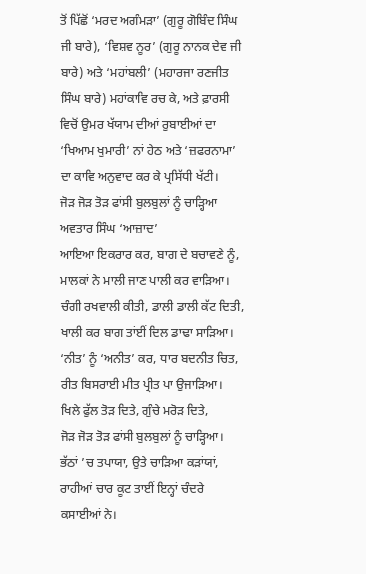ਤੋਂ ਪਿੱਛੋਂ ‘ਮਰਦ ਅਗੰਮੜਾ’ (ਗੁਰੂ ਗੋਬਿੰਦ ਸਿੰਘ ਜੀ ਬਾਰੇ), ‘ਵਿਸ਼ਵ ਨੂਰ’ (ਗੁਰੂ ਨਾਨਕ ਦੇਵ ਜੀ ਬਾਰੇ) ਅਤੇ ‘ਮਹਾਂਬਲੀ’ (ਮਹਾਰਜਾ ਰਣਜੀਤ ਸਿੰਘ ਬਾਰੇ) ਮਹਾਂਕਾਵਿ ਰਚ ਕੇ, ਅਤੇ ਫ਼ਾਰਸੀ ਵਿਚੋਂ ਉਮਰ ਖੱਯਾਮ ਦੀਆਂ ਰੁਬਾਈਆਂ ਦਾ ‘ਖਿਆਮ ਖੁਮਾਰੀ’ ਨਾਂ ਹੇਠ ਅਤੇ ‘ਜ਼ਫਰਨਾਮਾ’ ਦਾ ਕਾਵਿ ਅਨੁਵਾਦ ਕਰ ਕੇ ਪ੍ਰਸਿੱਧੀ ਖੱਟੀ।
ਜੋੜ ਜੋੜ ਤੋੜ ਫਾਂਸੀ ਬੁਲਬੁਲਾਂ ਨੂੰ ਚਾੜ੍ਹਿਆ
ਅਵਤਾਰ ਸਿੰਘ ‘ਆਜ਼ਾਦ’
ਆਇਆ ਇਕਰਾਰ ਕਰ, ਬਾਗ ਦੇ ਬਚਾਵਣੇ ਨੂੰ,
ਮਾਲਕਾਂ ਨੇ ਮਾਲੀ ਜਾਣ ਪਾਲੀ ਕਰ ਵਾੜਿਆ।
ਚੰਗੀ ਰਖਵਾਲੀ ਕੀਤੀ, ਡਾਲੀ ਡਾਲੀ ਕੱਟ ਦਿਤੀ,
ਖਾਲੀ ਕਰ ਬਾਗ ਤਾਂਈਂ ਦਿਲ ਡਾਢਾ ਸਾੜਿਆ।
‘ਨੀਤ’ ਨੂੰ ‘ਅਨੀਤ’ ਕਰ, ਧਾਰ ਬਦਨੀਤ ਚਿਤ,
ਰੀਤ ਬਿਸਰਾਈ ਮੀਤ ਪ੍ਰੀਤ ਪਾ ਉਜਾੜਿਆ।
ਖਿਲੇ ਫੁੱਲ ਤੋੜ ਦਿਤੇ, ਗੁੰਚੇ ਮਰੋੜ ਦਿਤੇ,
ਜੋੜ ਜੋੜ ਤੋੜ ਫਾਂਸੀ ਬੁਲਬੁਲਾਂ ਨੂੰ ਚਾੜ੍ਹਿਆ।
ਭੱਠਾਂ ’ਚ ਤਪਾਯਾ, ਉਤੇ ਚਾੜਿਆ ਕੜਾਂਯਾਂ,
ਰਾਹੀਆਂ ਚਾਰ ਕੂਟ ਤਾਈਂ ਇਨ੍ਹਾਂ ਚੰਦਰੇ ਕਸਾਈਆਂ ਨੇ।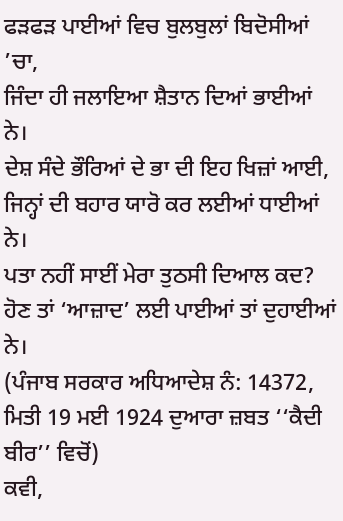ਫੜਫੜ ਪਾਈਆਂ ਵਿਚ ਬੁਲਬੁਲਾਂ ਬਿਦੋਸੀਆਂ ’ਚਾ,
ਜਿੰਦਾ ਹੀ ਜਲਾਇਆ ਸ਼ੈਤਾਨ ਦਿਆਂ ਭਾਈਆਂ ਨੇ।
ਦੇਸ਼ ਸੰਦੇ ਭੌਰਿਆਂ ਦੇ ਭਾ ਦੀ ਇਹ ਖਿਜ਼ਾਂ ਆਈ,
ਜਿਨ੍ਹਾਂ ਦੀ ਬਹਾਰ ਯਾਰੋ ਕਰ ਲਈਆਂ ਧਾਈਆਂ ਨੇ।
ਪਤਾ ਨਹੀਂ ਸਾਈਂ ਮੇਰਾ ਤੁਠਸੀ ਦਿਆਲ ਕਦ?
ਹੋਣ ਤਾਂ ‘ਆਜ਼ਾਦ’ ਲਈ ਪਾਈਆਂ ਤਾਂ ਦੁਹਾਈਆਂ ਨੇ।
(ਪੰਜਾਬ ਸਰਕਾਰ ਅਧਿਆਦੇਸ਼ ਨੰ: 14372, ਮਿਤੀ 19 ਮਈ 1924 ਦੁਆਰਾ ਜ਼ਬਤ ‘‘ਕੈਦੀ ਬੀਰ’’ ਵਿਚੋਂ)
ਕਵੀ,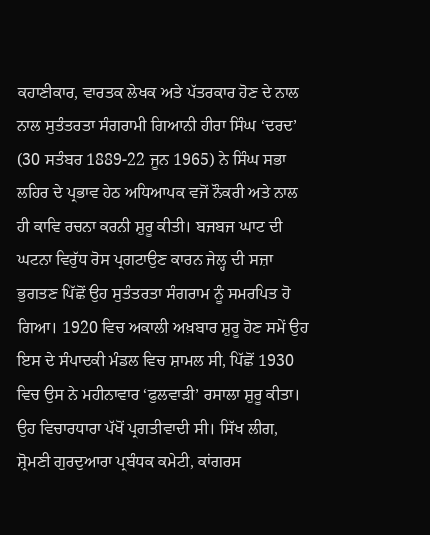ਕਹਾਣੀਕਾਰ, ਵਾਰਤਕ ਲੇਖਕ ਅਤੇ ਪੱਤਰਕਾਰ ਹੋਣ ਦੇ ਨਾਲ ਨਾਲ ਸੁਤੰਤਰਤਾ ਸੰਗਰਾਮੀ ਗਿਆਨੀ ਹੀਰਾ ਸਿੰਘ ‘ਦਰਦ’ (30 ਸਤੰਬਰ 1889-22 ਜੂਨ 1965) ਨੇ ਸਿੰਘ ਸਭਾ ਲਹਿਰ ਦੇ ਪ੍ਰਭਾਵ ਹੇਠ ਅਧਿਆਪਕ ਵਜੋਂ ਨੌਕਰੀ ਅਤੇ ਨਾਲ ਹੀ ਕਾਵਿ ਰਚਨਾ ਕਰਨੀ ਸ਼ੁਰੂ ਕੀਤੀ। ਬਜਬਜ ਘਾਟ ਦੀ ਘਟਨਾ ਵਿਰੁੱਧ ਰੋਸ ਪ੍ਰਗਟਾਉਣ ਕਾਰਨ ਜੇਲ੍ਹ ਦੀ ਸਜ਼ਾ ਭੁਗਤਣ ਪਿੱਛੋਂ ਉਹ ਸੁਤੰਤਰਤਾ ਸੰਗਰਾਮ ਨੂੰ ਸਮਰਪਿਤ ਹੋ ਗਿਆ। 1920 ਵਿਚ ਅਕਾਲੀ ਅਖ਼ਬਾਰ ਸ਼ੁਰੂ ਹੋਣ ਸਮੇਂ ਉਹ ਇਸ ਦੇ ਸੰਪਾਦਕੀ ਮੰਡਲ ਵਿਚ ਸ਼ਾਮਲ ਸੀ, ਪਿੱਛੋਂ 1930 ਵਿਚ ਉਸ ਨੇ ਮਹੀਨਾਵਾਰ ‘ਫੁਲਵਾੜੀ’ ਰਸਾਲਾ ਸ਼ੁਰੂ ਕੀਤਾ। ਉਹ ਵਿਚਾਰਧਾਰਾ ਪੱਖੋਂ ਪ੍ਰਗਤੀਵਾਦੀ ਸੀ। ਸਿੱਖ ਲੀਗ, ਸ਼੍ਰੋਮਣੀ ਗੁਰਦੁਆਰਾ ਪ੍ਰਬੰਧਕ ਕਮੇਟੀ, ਕਾਂਗਰਸ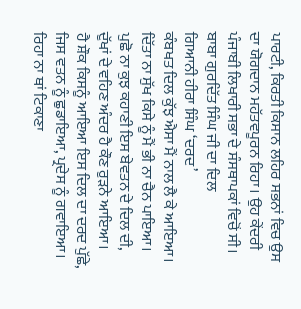ਪਾਰਟੀ, ਕਿਰਤੀ ਕਿਸਾਨ ਲਹਿਰ ਸਭਨਾਂ ਵਿਚ ਉਸ ਦਾ ਯੋਗਦਾਨ ਮਹੱਤਵਪੂਰਨ ਰਿਹਾ। ਉਹ ਕੇਂਦਰੀ ਪੰਜਾਬੀ ਲਿਖਾਰੀ ਸਭਾ ਦੇ ਸੰਸਥਾਪਕਾਂ ਵਿਚੋਂ ਸੀ।
ਬਾਬਾ ਗੁਰਦਿੱਤ ਸਿੰਘ ਜੀ ਦਾ ਦਿਲ
ਗਿਆਨੀ ਹੀਰਾ ਸਿੰਘ ‘ਦਰਦ’
ਕੰਬਖਤ ਦਿਲ ਕੁੱਝ ਐਸਾ ਮੈਂ ਨਾਲ ਲੈ ਕੇ ਆਇਆ।
ਦਿੱਤਾ ਨਾ ਸੁੱਖ ਕਿਸੇ ਨੂੰ ਮੈਂ ਭੀ ਨਾ ਚੈਨ ਪਾਇਆ।
ਪੁਛੋ ਨਾ ਕੁਝ ਕਹਾਣੀ ਇਸ ਬੇਵਤਨ ਦੇ ਦਿਲ ਦੀ,
ਦੁੱਖਾਂ ਦੇ ਵਹਿਣ ਅੰਦਰ ਹੈ ਕੌਣ ਰੁੜਨੇ ਆਇਆ।
ਹੈ ਸ਼ੌਕ ਕਿਸਨੂੰ ਆਇਆ ਇਸ ਦਿਲ ਦਾ ਦਰਦ ਪੁੱਛੇ,
ਜਿਸ ਵਤਨ ਨੂੰ ਛੁਡਾਇਆ, ਪ੍ਰਦੇਸ ਨੂੰ ਗਵਾਇਆ।
ਰਿਹਾ ਨਾ ਥਾਂ ਟਿਕਾਣਾ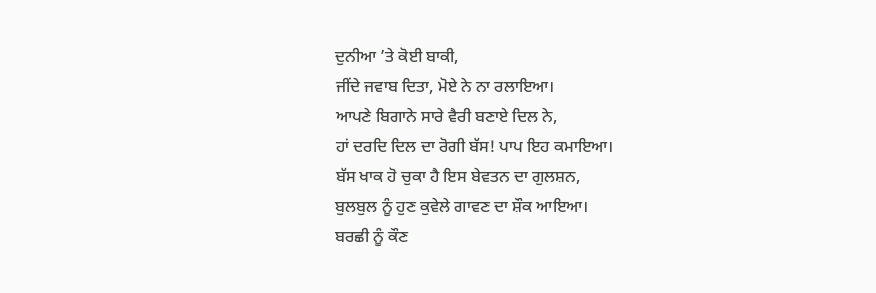ਦੁਨੀਆ ’ਤੇ ਕੋਈ ਬਾਕੀ,
ਜੀਂਦੇ ਜਵਾਬ ਦਿਤਾ, ਮੋਏ ਨੇ ਨਾ ਰਲਾਇਆ।
ਆਪਣੇ ਬਿਗਾਨੇ ਸਾਰੇ ਵੈਰੀ ਬਣਾਏ ਦਿਲ ਨੇ,
ਹਾਂ ਦਰਦਿ ਦਿਲ ਦਾ ਰੋਗੀ ਬੱਸ! ਪਾਪ ਇਹ ਕਮਾਇਆ।
ਬੱਸ ਖਾਕ ਹੋ ਚੁਕਾ ਹੈ ਇਸ ਬੇਵਤਨ ਦਾ ਗੁਲਸ਼ਨ,
ਬੁਲਬੁਲ ਨੂੰ ਹੁਣ ਕੁਵੇਲੇ ਗਾਵਣ ਦਾ ਸ਼ੌਕ ਆਇਆ।
ਬਰਛੀ ਨੂੰ ਕੌਣ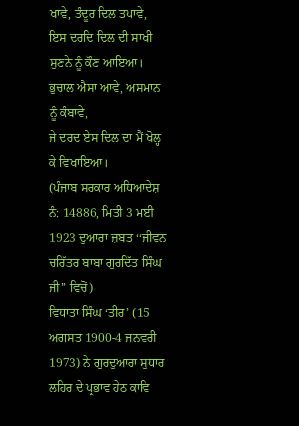ਖਾਵੇ, ਤੰਦੂਰ ਦਿਲ ਤਪਾਵੇ,
ਇਸ ਦਰਦਿ ਦਿਲ ਦੀ ਸਾਖੀ ਸੁਣਨੇ ਨੂੰ ਕੌਣ ਆਇਆ।
ਭੁਚਾਲ ਐਸਾ ਆਵੇ, ਅਸਮਾਨ ਨੂੰ ਕੰਬਾਵੇ,
ਜੇ ਦਰਦ ਏਸ ਦਿਲ ਦਾ ਮੈਂ ਖੋਲ੍ਹ ਕੇ ਵਿਖਾਇਆ।
(ਪੰਜਾਬ ਸਰਕਾਰ ਅਧਿਆਦੇਸ਼ ਨੰ: 14886, ਮਿਤੀ 3 ਮਈ 1923 ਦੁਆਰਾ ਜ਼ਬਤ ‘‘ਜੀਵਨ ਚਰਿੱਤਰ ਬਾਬਾ ਗੁਰਦਿੱਤ ਸਿੰਘ ਜੀ’’ ਵਿਚੋਂ)
ਵਿਧਾਤਾ ਸਿੰਘ ‘ਤੀਰ’ (15 ਅਗਸਤ 1900-4 ਜਨਵਰੀ 1973) ਨੇ ਗੁਰਦੁਆਰਾ ਸੁਧਾਰ ਲਹਿਰ ਦੇ ਪ੍ਰਭਾਵ ਹੇਠ ਕਾਵਿ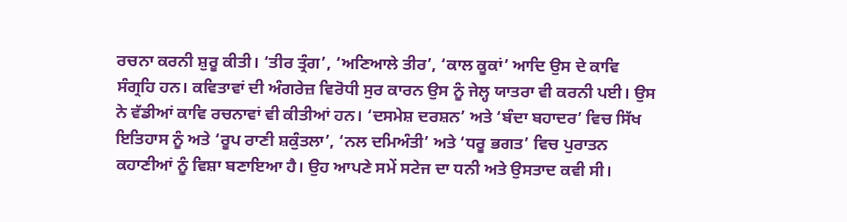ਰਚਨਾ ਕਰਨੀ ਸ਼ੁਰੂ ਕੀਤੀ। ‘ਤੀਰ ਤ੍ਰੰਗ’, ‘ਅਣਿਆਲੇ ਤੀਰ’, ‘ਕਾਲ ਕੂਕਾਂ’ ਆਦਿ ਉਸ ਦੇ ਕਾਵਿ ਸੰਗ੍ਰਹਿ ਹਨ। ਕਵਿਤਾਵਾਂ ਦੀ ਅੰਗਰੇਜ਼ ਵਿਰੋਧੀ ਸੁਰ ਕਾਰਨ ਉਸ ਨੂੰ ਜੇਲ੍ਹ ਯਾਤਰਾ ਵੀ ਕਰਨੀ ਪਈ। ਉਸ ਨੇ ਵੱਡੀਆਂ ਕਾਵਿ ਰਚਨਾਵਾਂ ਵੀ ਕੀਤੀਆਂ ਹਨ। ‘ਦਸਮੇਸ਼ ਦਰਸ਼ਨ’ ਅਤੇ ‘ਬੰਦਾ ਬਹਾਦਰ’ ਵਿਚ ਸਿੱਖ ਇਤਿਹਾਸ ਨੂੰ ਅਤੇ ‘ਰੂਪ ਰਾਣੀ ਸ਼ਕੁੰਤਲਾ’, ‘ਨਲ ਦਮਿਅੰਤੀ’ ਅਤੇ ‘ਧਰੂ ਭਗਤ’ ਵਿਚ ਪੁਰਾਤਨ ਕਹਾਣੀਆਂ ਨੂੰ ਵਿਸ਼ਾ ਬਣਾਇਆ ਹੈ। ਉਹ ਆਪਣੇ ਸਮੇਂ ਸਟੇਜ ਦਾ ਧਨੀ ਅਤੇ ਉਸਤਾਦ ਕਵੀ ਸੀ।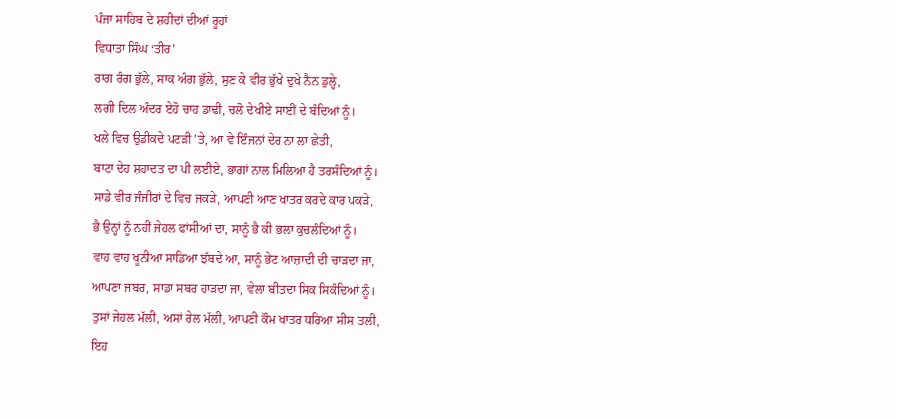ਪੰਜਾ ਸਾਹਿਬ ਦੇ ਸ਼ਹੀਦਾਂ ਦੀਆਂ ਰੂਹਾਂ
ਵਿਧਾਤਾ ਸਿੰਘ ‘ਤੀਰ’
ਰਾਗ ਰੰਗ ਭੁੱਲੇ, ਸਾਕ ਅੰਗ ਭੁੱਲੇ, ਸੁਣ ਕੇ ਵੀਰ ਭੁੱਖੇ ਦੁਖੇ ਨੈਨ ਡੁਲ੍ਹੇ,
ਲਗੀ ਦਿਲ ਅੰਦਰ ਏਹੋ ਚਾਹ ਡਾਢੀ, ਚਲੋ ਦੇਖੀਏ ਸਾਈਂ ਦੇ ਬੰਦਿਆਂ ਨੂੰ।
ਖਲੇ ਵਿਚ ਉਡੀਕਦੇ ਪਟੜੀ ’ਤੇ, ਆ ਵੇ ਇੰਜਨਾਂ ਦੇਰ ਨਾ ਲਾ ਛੇਤੀ,
ਬਾਟਾ ਦੇਹ ਸ਼ਹਾਦਤ ਦਾ ਪੀ ਲਈਏ, ਭਾਗਾਂ ਨਾਲ ਮਿਲਿਆ ਹੈ ਤਰਸੰਦਿਆਂ ਨੂੰ।
ਸਾਡੇ ਵੀਰ ਜੰਜੀਰਾਂ ਦੇ ਵਿਚ ਜਕੜੇ, ਆਪਣੀ ਆਣ ਖਾਤਰ ਕਰਦੇ ਕਾਰ ਪਕੜੇ,
ਭੈ ਉਨ੍ਹਾਂ ਨੂੰ ਨਹੀਂ ਜੇਹਲ ਫਾਂਸੀਆਂ ਦਾ, ਸਾਨੂੰ ਭੈ ਕੀ ਭਲਾ ਕੁਚਲੰਦਿਆਂ ਨੂੰ।
ਵਾਹ ਵਾਹ ਖੂਨੀਆ ਸਾਡਿਆ ਝੱਬਦੇ ਆ, ਸਾਨੂੰ ਭੇਟ ਆਜ਼ਾਦੀ ਦੀ ਚਾੜਦਾ ਜਾ,
ਆਪਣਾ ਜਬਰ, ਸਾਡਾ ਸਬਰ ਹਾੜਦਾ ਜਾ, ਵੇਲਾ ਬੀਤਦਾ ਸਿਕ ਸਿਕੰਦਿਆਂ ਨੂੰ।
ਤੁਸਾਂ ਜੇਹਲ ਮੱਲੀ, ਅਸਾਂ ਰੇਲ ਮੱਲੀ, ਆਪਣੀ ਕੌਮ ਖਾਤਰ ਧਰਿਆ ਸੀਸ ਤਲੀ,
ਇਹ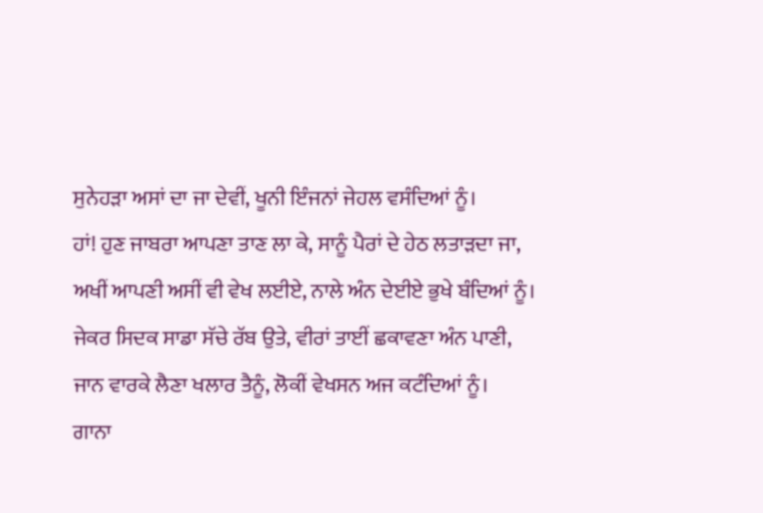ਸੁਨੇਹੜਾ ਅਸਾਂ ਦਾ ਜਾ ਦੇਵੀਂ, ਖੂਨੀ ਇੰਜਨਾਂ ਜੇਹਲ ਵਸੰਦਿਆਂ ਨੂੰ।
ਹਾਂ! ਹੁਣ ਜਾਬਰਾ ਆਪਣਾ ਤਾਣ ਲਾ ਕੇ, ਸਾਨੂੰ ਪੈਰਾਂ ਦੇ ਹੇਠ ਲਤਾੜਦਾ ਜਾ,
ਅਖੀਂ ਆਪਣੀ ਅਸੀਂ ਵੀ ਵੇਖ ਲਈਏ, ਨਾਲੇ ਅੰਨ ਦੇਈਏ ਭੁਖੇ ਬੰਦਿਆਂ ਨੂੰ।
ਜੇਕਰ ਸਿਦਕ ਸਾਡਾ ਸੱਚੇ ਰੱਬ ਉਤੇ, ਵੀਰਾਂ ਤਾਈਂ ਛਕਾਵਣਾ ਅੰਨ ਪਾਣੀ,
ਜਾਨ ਵਾਰਕੇ ਲੈਣਾ ਖਲਾਰ ਤੈਨੂੰ, ਲੋਕੀਂ ਵੇਖਸਨ ਅਜ ਕਟੰਦਿਆਂ ਨੂੰ।
ਗਾਨਾ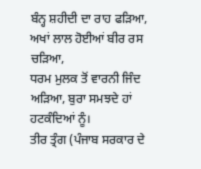ਬੰਨ੍ਹ ਸ਼ਹੀਦੀ ਦਾ ਰਾਹ ਫੜਿਆ, ਅਖਾਂ ਲਾਲ ਹੋਈਆਂ ਬੀਰ ਰਸ ਚੜਿਆ,
ਧਰਮ ਮੁਲਕ ਤੋਂ ਵਾਰਨੀ ਜਿੰਦ ਅੜਿਆ, ਬੁਰਾ ਸਮਝਦੇ ਹਾਂ ਹਟਕੰਦਿਆਂ ਨੂੰ।
ਤੀਰ ਤ੍ਰੰਗ (ਪੰਜਾਬ ਸਰਕਾਰ ਦੇ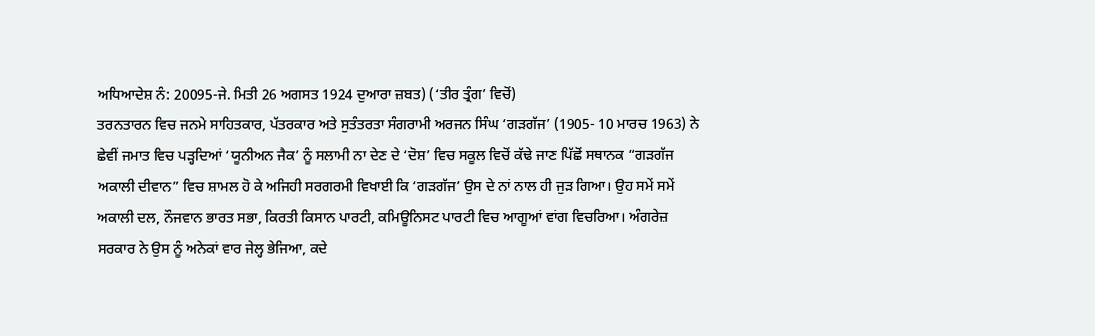ਅਧਿਆਦੇਸ਼ ਨੰ: 20095-ਜੇ. ਮਿਤੀ 26 ਅਗਸਤ 1924 ਦੁਆਰਾ ਜ਼ਬਤ) (‘ਤੀਰ ਤ੍ਰੰਗ’ ਵਿਚੋਂ)
ਤਰਨਤਾਰਨ ਵਿਚ ਜਨਮੇ ਸਾਹਿਤਕਾਰ, ਪੱਤਰਕਾਰ ਅਤੇ ਸੁਤੰਤਰਤਾ ਸੰਗਰਾਮੀ ਅਰਜਨ ਸਿੰਘ ‘ਗੜਗੱਜ’ (1905- 10 ਮਾਰਚ 1963) ਨੇ ਛੇਵੀਂ ਜਮਾਤ ਵਿਚ ਪੜ੍ਹਦਿਆਂ ‘ਯੂਨੀਅਨ ਜੈਕ’ ਨੂੰ ਸਲਾਮੀ ਨਾ ਦੇਣ ਦੇ ‘ਦੋਸ਼’ ਵਿਚ ਸਕੂਲ ਵਿਚੋਂ ਕੱਢੇ ਜਾਣ ਪਿੱਛੋਂ ਸਥਾਨਕ “ਗੜਗੱਜ ਅਕਾਲੀ ਦੀਵਾਨ” ਵਿਚ ਸ਼ਾਮਲ ਹੋ ਕੇ ਅਜਿਹੀ ਸਰਗਰਮੀ ਵਿਖਾਈ ਕਿ ‘ਗੜਗੱਜ’ ਉਸ ਦੇ ਨਾਂ ਨਾਲ ਹੀ ਜੁੜ ਗਿਆ। ਉਹ ਸਮੇਂ ਸਮੇਂ ਅਕਾਲੀ ਦਲ, ਨੌਜਵਾਨ ਭਾਰਤ ਸਭਾ, ਕਿਰਤੀ ਕਿਸਾਨ ਪਾਰਟੀ, ਕਮਿਊਨਿਸਟ ਪਾਰਟੀ ਵਿਚ ਆਗੂਆਂ ਵਾਂਗ ਵਿਚਰਿਆ। ਅੰਗਰੇਜ਼ ਸਰਕਾਰ ਨੇ ਉਸ ਨੂੰ ਅਨੇਕਾਂ ਵਾਰ ਜੇਲ੍ਹ ਭੇਜਿਆ, ਕਦੇ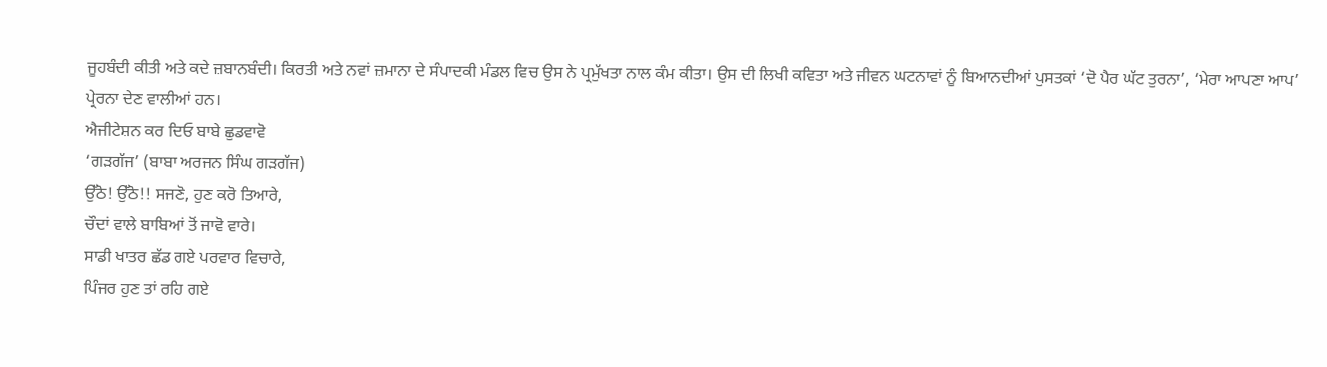ਜੂਹਬੰਦੀ ਕੀਤੀ ਅਤੇ ਕਦੇ ਜ਼ਬਾਨਬੰਦੀ। ਕਿਰਤੀ ਅਤੇ ਨਵਾਂ ਜ਼ਮਾਨਾ ਦੇ ਸੰਪਾਦਕੀ ਮੰਡਲ ਵਿਚ ਉਸ ਨੇ ਪ੍ਰਮੁੱਖਤਾ ਨਾਲ ਕੰਮ ਕੀਤਾ। ਉਸ ਦੀ ਲਿਖੀ ਕਵਿਤਾ ਅਤੇ ਜੀਵਨ ਘਟਨਾਵਾਂ ਨੂੰ ਬਿਆਨਦੀਆਂ ਪੁਸਤਕਾਂ ‘ਦੋ ਪੈਰ ਘੱਟ ਤੁਰਨਾ’, ‘ਮੇਰਾ ਆਪਣਾ ਆਪ’ ਪ੍ਰੇਰਨਾ ਦੇਣ ਵਾਲੀਆਂ ਹਨ।
ਐਜੀਟੇਸ਼ਨ ਕਰ ਦਿਓ ਬਾਬੇ ਛੁਡਵਾਵੋ
‘ਗੜਗੱਜ’ (ਬਾਬਾ ਅਰਜਨ ਸਿੰਘ ਗੜਗੱਜ)
ਉੱਠੋ! ਉੱਠੋ!! ਸਜਣੋ, ਹੁਣ ਕਰੋ ਤਿਆਰੇ,
ਚੌਦਾਂ ਵਾਲੇ ਬਾਬਿਆਂ ਤੋਂ ਜਾਵੋ ਵਾਰੇ।
ਸਾਡੀ ਖਾਤਰ ਛੱਡ ਗਏ ਪਰਵਾਰ ਵਿਚਾਰੇ,
ਪਿੰਜਰ ਹੁਣ ਤਾਂ ਰਹਿ ਗਏ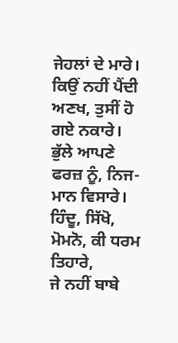ਜੇਹਲਾਂ ਦੇ ਮਾਰੇ।
ਕਿਉਂ ਨਹੀਂ ਪੈਂਦੀ ਅਣਖ, ਤੁਸੀਂ ਹੋ ਗਏ ਨਕਾਰੇ।
ਭੁੱਲੇ ਆਪਣੇ ਫਰਜ਼ ਨੂੰ, ਨਿਜ-ਮਾਨ ਵਿਸਾਰੇ।
ਹਿੰਦੂ, ਸਿੱਖੋ, ਮੋਮਨੋ, ਕੀ ਧਰਮ ਤਿਹਾਰੇ,
ਜੇ ਨਹੀਂ ਬਾਬੇ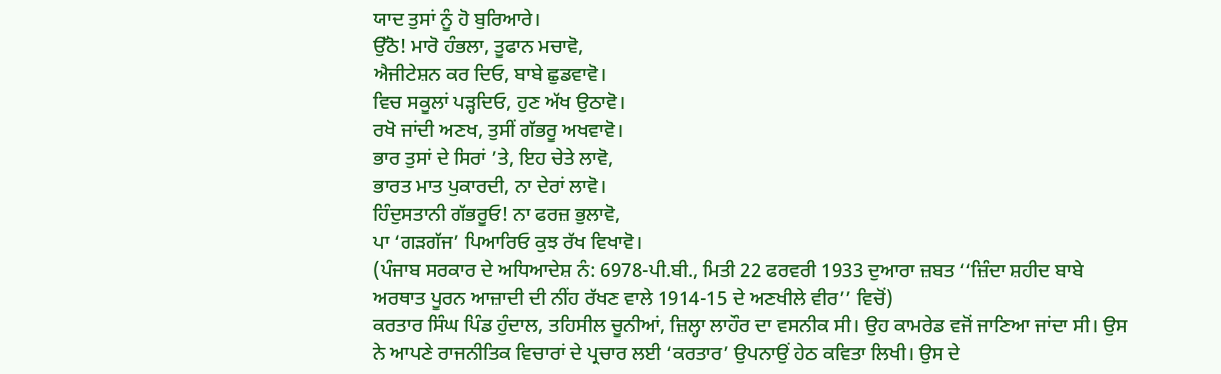ਯਾਦ ਤੁਸਾਂ ਨੂੰ ਹੋ ਬੁਰਿਆਰੇ।
ਉੱਠੋ! ਮਾਰੋ ਹੰਭਲਾ, ਤੂਫਾਨ ਮਚਾਵੋ,
ਐਜੀਟੇਸ਼ਨ ਕਰ ਦਿਓ, ਬਾਬੇ ਛੁਡਵਾਵੋ।
ਵਿਚ ਸਕੂਲਾਂ ਪੜ੍ਹਦਿਓ, ਹੁਣ ਅੱਖ ਉਠਾਵੋ।
ਰਖੋ ਜਾਂਦੀ ਅਣਖ, ਤੁਸੀਂ ਗੱਭਰੂ ਅਖਵਾਵੋ।
ਭਾਰ ਤੁਸਾਂ ਦੇ ਸਿਰਾਂ ’ਤੇ, ਇਹ ਚੇਤੇ ਲਾਵੋ,
ਭਾਰਤ ਮਾਤ ਪੁਕਾਰਦੀ, ਨਾ ਦੇਰਾਂ ਲਾਵੋ।
ਹਿੰਦੁਸਤਾਨੀ ਗੱਭਰੂਓ! ਨਾ ਫਰਜ਼ ਭੁਲਾਵੋ,
ਪਾ ‘ਗੜਗੱਜ’ ਪਿਆਰਿਓ ਕੁਝ ਰੱਖ ਵਿਖਾਵੋ।
(ਪੰਜਾਬ ਸਰਕਾਰ ਦੇ ਅਧਿਆਦੇਸ਼ ਨੰ: 6978-ਪੀ.ਬੀ., ਮਿਤੀ 22 ਫਰਵਰੀ 1933 ਦੁਆਰਾ ਜ਼ਬਤ ‘‘ਜ਼ਿੰਦਾ ਸ਼ਹੀਦ ਬਾਬੇ ਅਰਥਾਤ ਪੂਰਨ ਆਜ਼ਾਦੀ ਦੀ ਨੀਂਹ ਰੱਖਣ ਵਾਲੇ 1914-15 ਦੇ ਅਣਖੀਲੇ ਵੀਰ’’ ਵਿਚੋਂ)
ਕਰਤਾਰ ਸਿੰਘ ਪਿੰਡ ਹੁੰਦਾਲ, ਤਹਿਸੀਲ ਚੂਨੀਆਂ, ਜ਼ਿਲ੍ਹਾ ਲਾਹੌਰ ਦਾ ਵਸਨੀਕ ਸੀ। ਉਹ ਕਾਮਰੇਡ ਵਜੋਂ ਜਾਣਿਆ ਜਾਂਦਾ ਸੀ। ਉਸ ਨੇ ਆਪਣੇ ਰਾਜਨੀਤਿਕ ਵਿਚਾਰਾਂ ਦੇ ਪ੍ਰਚਾਰ ਲਈ ‘ਕਰਤਾਰ’ ਉਪਨਾਉਂ ਹੇਠ ਕਵਿਤਾ ਲਿਖੀ। ਉਸ ਦੇ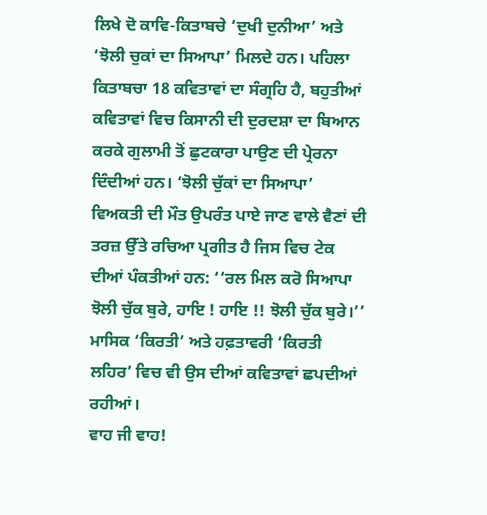ਲਿਖੇ ਦੋ ਕਾਵਿ-ਕਿਤਾਬਚੇ ‘ਦੁਖੀ ਦੁਨੀਆ’ ਅਤੇ ‘ਝੋਲੀ ਚੁਕਾਂ ਦਾ ਸਿਆਪਾ’ ਮਿਲਦੇ ਹਨ। ਪਹਿਲਾ ਕਿਤਾਬਚਾ 18 ਕਵਿਤਾਵਾਂ ਦਾ ਸੰਗ੍ਰਹਿ ਹੈ, ਬਹੁਤੀਆਂ ਕਵਿਤਾਵਾਂ ਵਿਚ ਕਿਸਾਨੀ ਦੀ ਦੁਰਦਸ਼ਾ ਦਾ ਬਿਆਨ ਕਰਕੇ ਗੁਲਾਮੀ ਤੋਂ ਛੁਟਕਾਰਾ ਪਾਉਣ ਦੀ ਪ੍ਰੇਰਨਾ ਦਿੰਦੀਆਂ ਹਨ। ‘ਝੋਲੀ ਚੁੱਕਾਂ ਦਾ ਸਿਆਪਾ’ ਵਿਅਕਤੀ ਦੀ ਮੌਤ ਉਪਰੰਤ ਪਾਏ ਜਾਣ ਵਾਲੇ ਵੈਣਾਂ ਦੀ ਤਰਜ਼ ਉੱਤੇ ਰਚਿਆ ਪ੍ਰਗੀਤ ਹੈ ਜਿਸ ਵਿਚ ਟੇਕ ਦੀਆਂ ਪੰਕਤੀਆਂ ਹਨ: ‘‘ਰਲ ਮਿਲ ਕਰੋ ਸਿਆਪਾ ਝੋਲੀ ਚੁੱਕ ਬੁਰੇ, ਹਾਇ ! ਹਾਇ !! ਝੋਲੀ ਚੁੱਕ ਬੁਰੇ।’’ ਮਾਸਿਕ ‘ਕਿਰਤੀ’ ਅਤੇ ਹਫ਼ਤਾਵਰੀ ‘ਕਿਰਤੀ ਲਹਿਰ’ ਵਿਚ ਵੀ ਉਸ ਦੀਆਂ ਕਵਿਤਾਵਾਂ ਛਪਦੀਆਂ ਰਹੀਆਂ।
ਵਾਹ ਜੀ ਵਾਹ!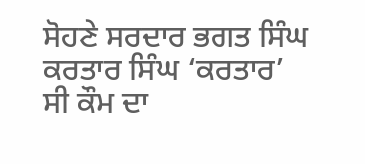ਸੋਹਣੇ ਸਰਦਾਰ ਭਗਤ ਸਿੰਘ
ਕਰਤਾਰ ਸਿੰਘ ‘ਕਰਤਾਰ’
ਸੀ ਕੌਮ ਦਾ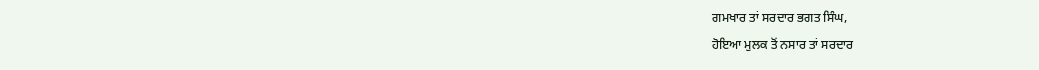ਗਮਖਾਰ ਤਾਂ ਸਰਦਾਰ ਭਗਤ ਸਿੰਘ,
ਹੋਇਆ ਮੁਲਕ ਤੋਂ ਨਸਾਰ ਤਾਂ ਸਰਦਾਰ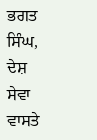ਭਗਤ ਸਿੰਘ,
ਦੇਸ਼ ਸੇਵਾ ਵਾਸਤੇ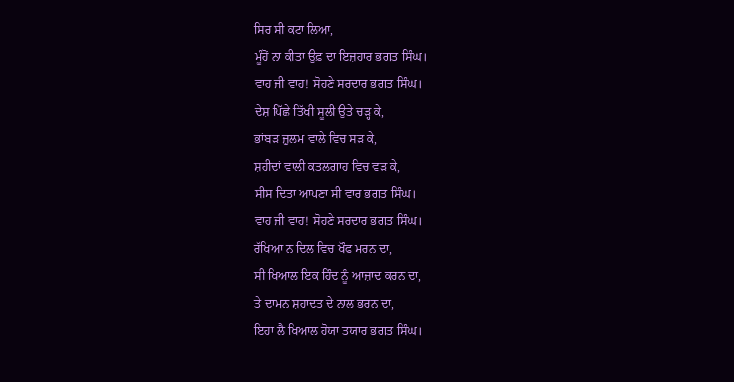ਸਿਰ ਸੀ ਕਟਾ ਲਿਆ,
ਮੂੰਹੋਂ ਨਾ ਕੀਤਾ ਉਫ਼ ਦਾ ਇਜ਼ਹਾਰ ਭਗਤ ਸਿੰਘ।
ਵਾਹ ਜੀ ਵਾਹ! ਸੋਹਣੇ ਸਰਦਾਰ ਭਗਤ ਸਿੰਘ।
ਦੇਸ਼ ਪਿੱਛੇ ਤਿੱਖੀ ਸੂਲੀ ਉਤੇ ਚੜ੍ਹ ਕੇ,
ਭਾਂਬੜ ਜ਼ੁਲਮ ਵਾਲੇ ਵਿਚ ਸੜ ਕੇ,
ਸ਼ਹੀਦਾਂ ਵਾਲੀ ਕਤਲਗਾਹ ਵਿਚ ਵੜ ਕੇ,
ਸੀਸ ਦਿਤਾ ਆਪਣਾ ਸੀ ਵਾਰ ਭਗਤ ਸਿੰਘ।
ਵਾਹ ਜੀ ਵਾਹ! ਸੋਹਣੇ ਸਰਦਾਰ ਭਗਤ ਸਿੰਘ।
ਰੱਖਿਆ ਨ ਦਿਲ ਵਿਚ ਖੌਫ ਮਰਨ ਦਾ,
ਸੀ ਖਿਆਲ ਇਕ ਹਿੰਦ ਨੂੰ ਆਜ਼ਾਦ ਕਰਨ ਦਾ,
ਤੇ ਦਾਮਨ ਸ਼ਹਾਦਤ ਦੇ ਨਾਲ ਭਰਨ ਦਾ,
ਇਹਾ ਲੈ ਖਿਆਲ ਹੋਯਾ ਤਯਾਰ ਭਗਤ ਸਿੰਘ।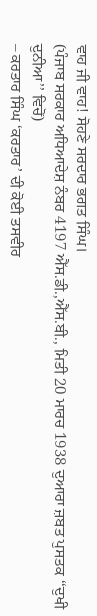ਵਾਹ ਜੀ ਵਾਹ! ਸੋਹਣੇ ਸਰਦਾਰ ਭਗਤ ਸਿੰਘ।
(ਪੰਜਾਬ ਸਰਕਾਰ ਅਧਿਆਦੇਸ਼ ਨੰਬਰ 4197 ਐੱਸ.ਡੀ.,ਐੱਸ.ਬੀ., ਮਿਤੀ 20 ਮਾਰਚ 1938 ਦੁਆਰਾ ਜ਼ਬਤ ਪੁਸਤਕ ‘‘ਦੁਖੀ ਦੁਨੀਆ’’ ਵਿਚੋਂ)
– ਕਰਤਾਰ ਸਿੰਘ ‘ਕਰਤਾਰ’ ਦੀ ਕੋਈ ਤਸਵੀਰ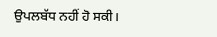ਉਪਲਬੱਧ ਨਹੀਂ ਹੋ ਸਕੀ।